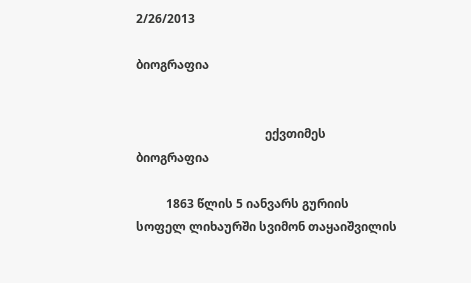2/26/2013

ბიოგრაფია


                                           ექვთიმეს ბიოგრაფია

          1863 წლის 5 იანვარს გურიის სოფელ ლიხაურში სვიმონ თაყაიშვილის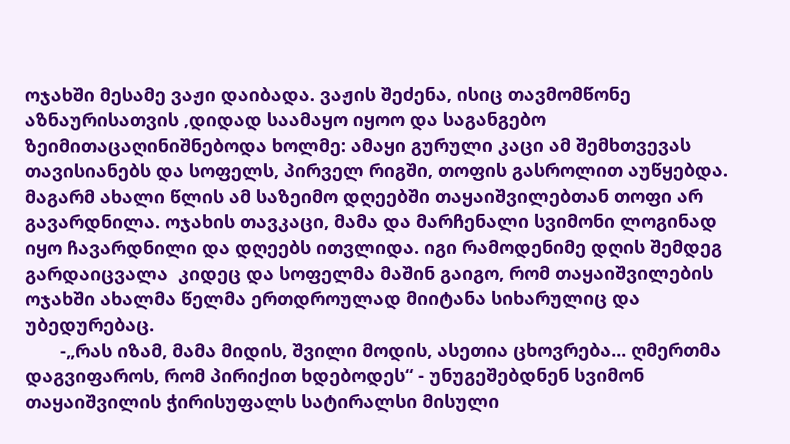ოჯახში მესამე ვაჟი დაიბადა. ვაჟის შეძენა, ისიც თავმომწონე აზნაურისათვის ,დიდად საამაყო იყოო და საგანგებო ზეიმითაცაღინიშნებოდა ხოლმე: ამაყი გურული კაცი ამ შემხთვევას თავისიანებს და სოფელს, პირველ რიგში, თოფის გასროლით აუწყებდა. მაგარმ ახალი წლის ამ საზეიმო დღეებში თაყაიშვილებთან თოფი არ გავარდნილა. ოჯახის თავკაცი, მამა და მარჩენალი სვიმონი ლოგინად იყო ჩავარდნილი და დღეებს ითვლიდა. იგი რამოდენიმე დღის შემდეგ გარდაიცვალა  კიდეც და სოფელმა მაშინ გაიგო, რომ თაყაიშვილების ოჯახში ახალმა წელმა ერთდროულად მიიტანა სიხარულიც და უბედურებაც.
       -„რას იზამ, მამა მიდის, შვილი მოდის, ასეთია ცხოვრება... ღმერთმა დაგვიფაროს, რომ პირიქით ხდებოდეს“ - უნუგეშებდნენ სვიმონ თაყაიშვილის ჭირისუფალს სატირალსი მისული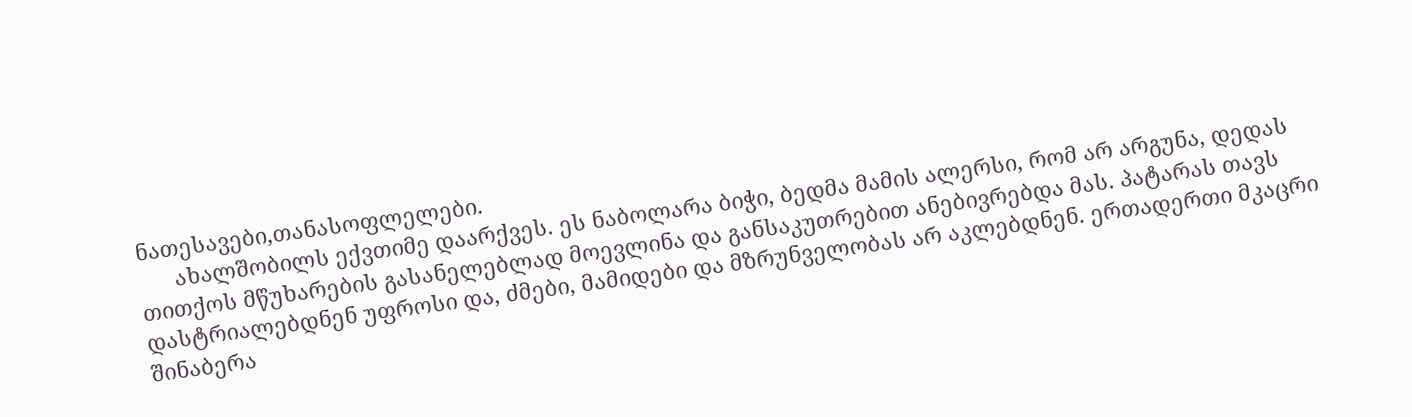ნათესავები,თანასოფლელები.
      ახალშობილს ექვთიმე დაარქვეს. ეს ნაბოლარა ბიჭი, ბედმა მამის ალერსი, რომ არ არგუნა, დედას თითქოს მწუხარების გასანელებლად მოევლინა და განსაკუთრებით ანებივრებდა მას. პატარას თავს დასტრიალებდნენ უფროსი და, ძმები, მამიდები და მზრუნველობას არ აკლებდნენ. ერთადერთი მკაცრი შინაბერა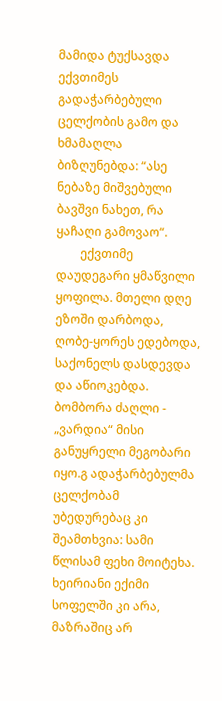მამიდა ტუქსავდა ექვთიმეს გადაჭარბებული ცელქობის გამო და ხმამაღლა ბიზღუნებდა: “ასე ნებაზე მიშვებული ბავშვი ნახეთ, რა ყაჩაღი გამოვაო“.
        ექვთიმე დაუდეგარი ყმაწვილი ყოფილა. მთელი დღე ეზოში დარბოდა, ღობე-ყორეს ედებოდა, საქონელს დასდევდა და აწიოკებდა. ბომბორა ძაღლი - „ვარდია“ მისი განუყრელი მეგობარი იყო.გ ადაჭარბებულმა ცელქობამ უბედურებაც კი შეამთხვია: სამი წლისამ ფეხი მოიტეხა. ხეირიანი ექიმი სოფელში კი არა, მაზრაშიც არ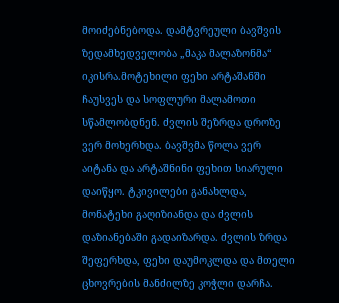მოიძებნებოდა. დამტვრეული ბავშვის ზედამხედველობა „მაკა მალაზონმა“ იკისრა.მოტეხილი ფეხი არტაშანში ჩაუსვეს და სოფლური მალამოთი სწამლობდნენ. ძვლის შეზრდა დროზე ვერ მოხერხდა. ბავშვმა წოლა ვერ აიტანა და არტაშნინი ფეხით სიარული დაიწყო. ტკივილები განახლდა, მონატეხი გაღიზიანდა და ძვლის დაზიანებაში გადაიზარდა. ძვლის ზრდა შეფერხდა, ფეხი დაუმოკლდა და მთელი ცხოვრების მანძილზე კოჭლი დარჩა.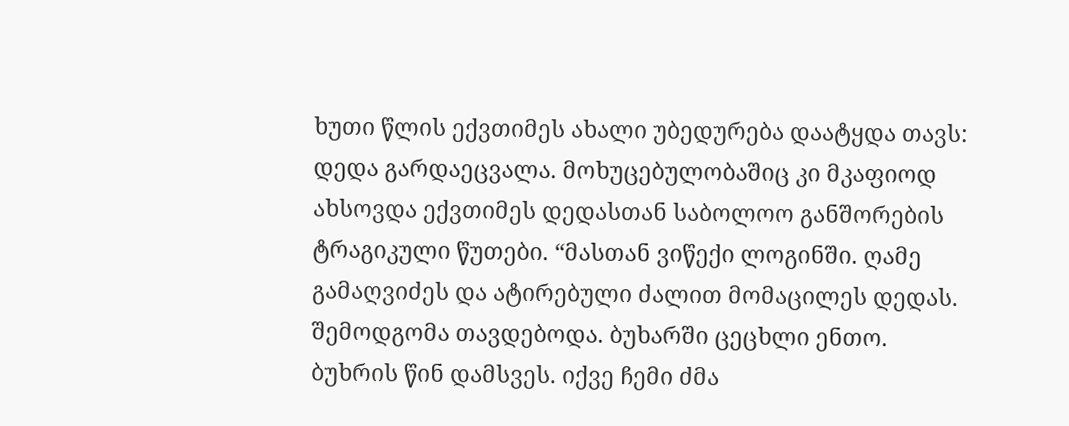ხუთი წლის ექვთიმეს ახალი უბედურება დაატყდა თავს: დედა გარდაეცვალა. მოხუცებულობაშიც კი მკაფიოდ ახსოვდა ექვთიმეს დედასთან საბოლოო განშორების ტრაგიკული წუთები. “მასთან ვიწექი ლოგინში. ღამე გამაღვიძეს და ატირებული ძალით მომაცილეს დედას. შემოდგომა თავდებოდა. ბუხარში ცეცხლი ენთო. ბუხრის წინ დამსვეს. იქვე ჩემი ძმა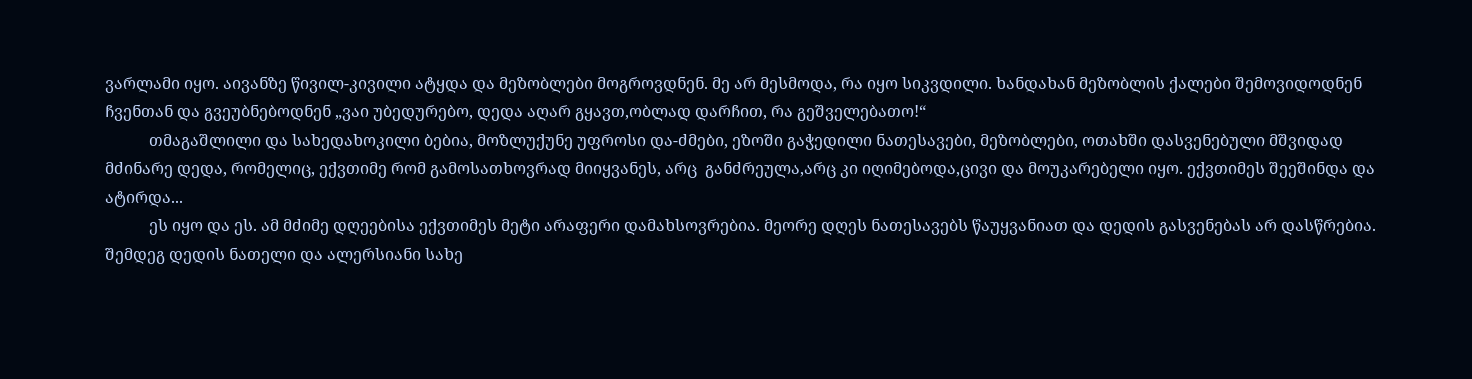ვარლამი იყო. აივანზე წივილ-კივილი ატყდა და მეზობლები მოგროვდნენ. მე არ მესმოდა, რა იყო სიკვდილი. ხანდახან მეზობლის ქალები შემოვიდოდნენ ჩვენთან და გვეუბნებოდნენ „ვაი უბედურებო, დედა აღარ გყავთ,ობლად დარჩით, რა გეშველებათო!“
           თმაგაშლილი და სახედახოკილი ბებია, მოზლუქუნე უფროსი და-ძმები, ეზოში გაჭედილი ნათესავები, მეზობლები, ოთახში დასვენებული მშვიდად მძინარე დედა, რომელიც, ექვთიმე რომ გამოსათხოვრად მიიყვანეს, არც  განძრეულა,არც კი იღიმებოდა,ცივი და მოუკარებელი იყო. ექვთიმეს შეეშინდა და ატირდა...
           ეს იყო და ეს. ამ მძიმე დღეებისა ექვთიმეს მეტი არაფერი დამახსოვრებია. მეორე დღეს ნათესავებს წაუყვანიათ და დედის გასვენებას არ დასწრებია. შემდეგ დედის ნათელი და ალერსიანი სახე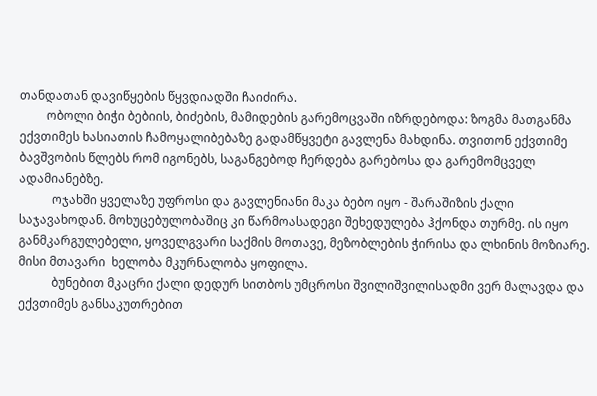თანდათან დავიწყების წყვდიადში ჩაიძირა.
         ობოლი ბიჭი ბებიის, ბიძების, მამიდების გარემოცვაში იზრდებოდა: ზოგმა მათგანმა ექვთიმეს ხასიათის ჩამოყალიბებაზე გადამწყვეტი გავლენა მახდინა. თვითონ ექვთიმე ბავშვობის წლებს რომ იგონებს, საგანგებოდ ჩერდება გარებოსა და გარემომცველ ადამიანებზე.
           ოჯახში ყველაზე უფროსი და გავლენიანი მაკა ბებო იყო - შარაშიზის ქალი  საჯავახოდან. მოხუცებულობაშიც კი წარმოასადეგი შეხედულება ჰქონდა თურმე. ის იყო განმკარგულებელი, ყოველგვარი საქმის მოთავე, მეზობლების ჭირისა და ლხინის მოზიარე. მისი მთავარი  ხელობა მკურნალობა ყოფილა.
           ბუნებით მკაცრი ქალი დედურ სითბოს უმცროსი შვილიშვილისადმი ვერ მალავდა და ექვთიმეს განსაკუთრებით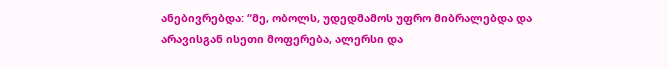ანებივრებდა: “მე, ობოლს, უდედმამოს უფრო მიბრალებდა და არავისგან ისეთი მოფერება, ალერსი და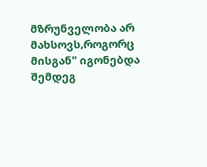მზრუნველობა არ მახსოვს,როგორც მისგან" იგონებდა შემდეგ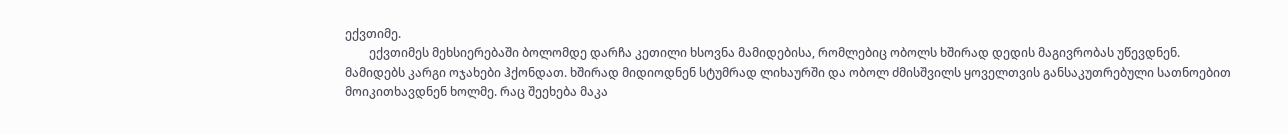ექვთიმე.
        ექვთიმეს მეხსიერებაში ბოლომდე დარჩა კეთილი ხსოვნა მამიდებისა, რომლებიც ობოლს ხშირად დედის მაგივრობას უწევდნენ. მამიდებს კარგი ოჯახები ჰქონდათ. ხშირად მიდიოდნენ სტუმრად ლიხაურში და ობოლ ძმისშვილს ყოველთვის განსაკუთრებული სათნოებით  მოიკითხავდნენ ხოლმე. რაც შეეხება მაკა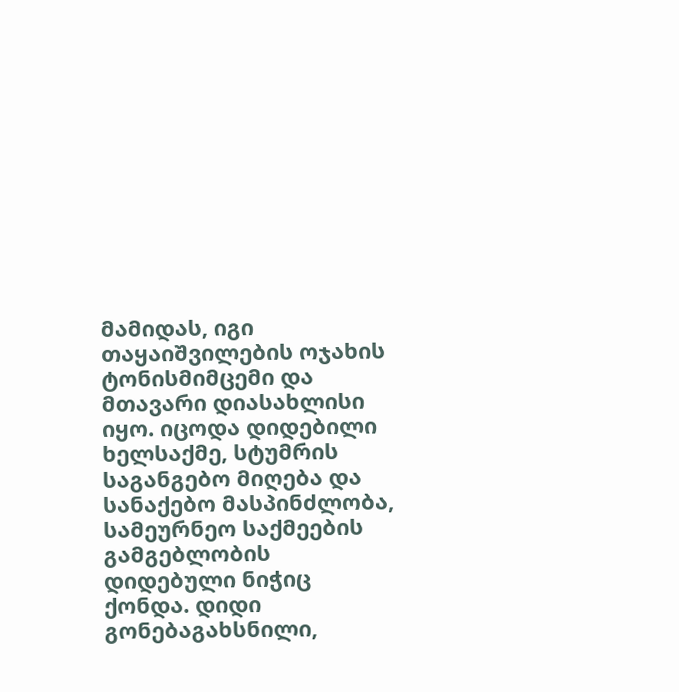მამიდას, იგი თაყაიშვილების ოჯახის ტონისმიმცემი და მთავარი დიასახლისი იყო. იცოდა დიდებილი ხელსაქმე, სტუმრის საგანგებო მიღება და სანაქებო მასპინძლობა, სამეურნეო საქმეების გამგებლობის დიდებული ნიჭიც ქონდა. დიდი გონებაგახსნილი,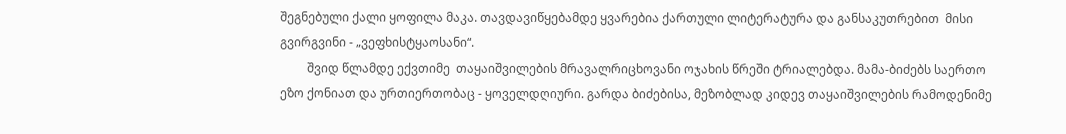შეგნებული ქალი ყოფილა მაკა. თავდავიწყებამდე ყვარებია ქართული ლიტერატურა და განსაკუთრებით  მისი გვირგვინი - „ვეფხისტყაოსანი“.
         შვიდ წლამდე ექვთიმე  თაყაიშვილების მრავალრიცხოვანი ოჯახის წრეში ტრიალებდა. მამა-ბიძებს საერთო ეზო ქონიათ და ურთიერთობაც - ყოველდღიური. გარდა ბიძებისა, მეზობლად კიდევ თაყაიშვილების რამოდენიმე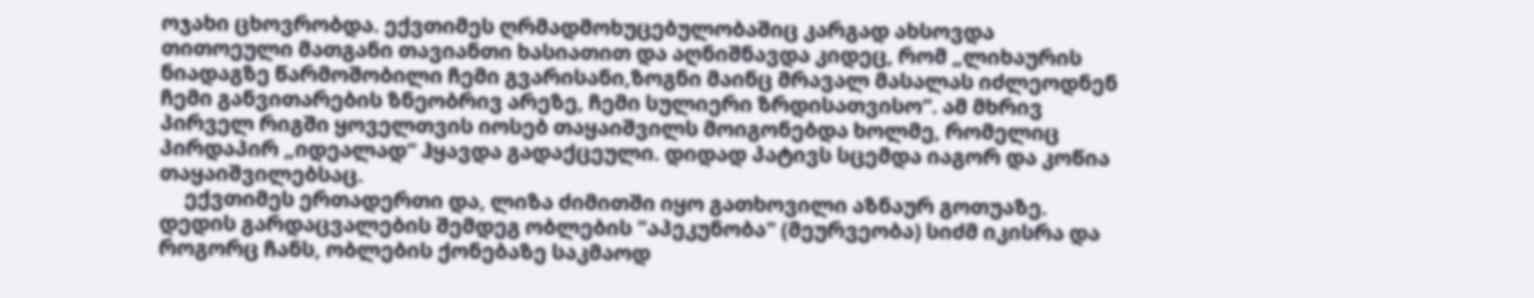ოჯახი ცხოვრობდა. ექვთიმეს ღრმადმოხუცებულობაშიც კარგად ახსოვდა თითოეული მათგანი თავიანთი ხასიათით და აღნიშნავდა კიდეც, რომ „ლიხაურის ნიადაგზე წარმოშობილი ჩემი გვარისანი,ზოგნი მაინც მრავალ მასალას იძლეოდნენ ჩემი განვითარების ზნეობრივ არეზე, ჩემი სულიერი ზრდისათვისო“. ამ მხრივ პირველ რიგში ყოველთვის იოსებ თაყაიშვილს მოიგონებდა ხოლმე, რომელიც პირდაპირ „იდეალად“ ჰყავდა გადაქცეული. დიდად პატივს სცემდა იაგორ და კოწია თაყაიშვილებსაც.
     ექვთიმეს ერთადერთი და, ლიზა ძიმითში იყო გათხოვილი აზნაურ გოთუაზე. დედის გარდაცვალების შემდეგ ობლების "აპეკუნობა" (მეურვეობა) სიძმ იკისრა და როგორც ჩანს, ობლების ქონებაზე საკმაოდ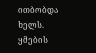ითბობდა ხელს. ყმების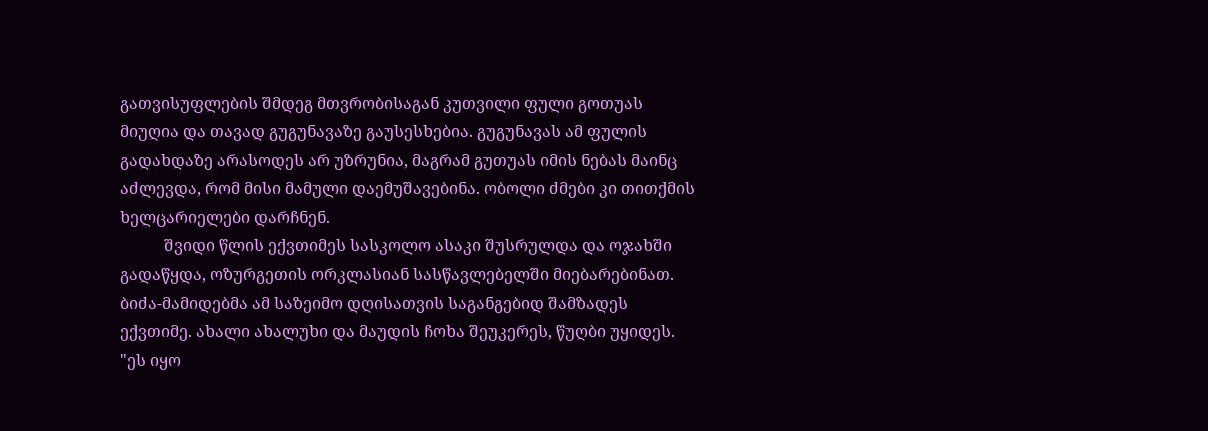გათვისუფლების შმდეგ მთვრობისაგან კუთვილი ფული გოთუას მიუღია და თავად გუგუნავაზე გაუსესხებია. გუგუნავას ამ ფულის გადახდაზე არასოდეს არ უზრუნია, მაგრამ გუთუას იმის ნებას მაინც აძლევდა, რომ მისი მამული დაემუშავებინა. ობოლი ძმები კი თითქმის ხელცარიელები დარჩნენ.
           შვიდი წლის ექვთიმეს სასკოლო ასაკი შუსრულდა და ოჯახში გადაწყდა, ოზურგეთის ორკლასიან სასწავლებელში მიებარებინათ. ბიძა-მამიდებმა ამ საზეიმო დღისათვის საგანგებიდ შამზადეს ექვთიმე. ახალი ახალუხი და მაუდის ჩოხა შეუკერეს, წუღბი უყიდეს. "ეს იყო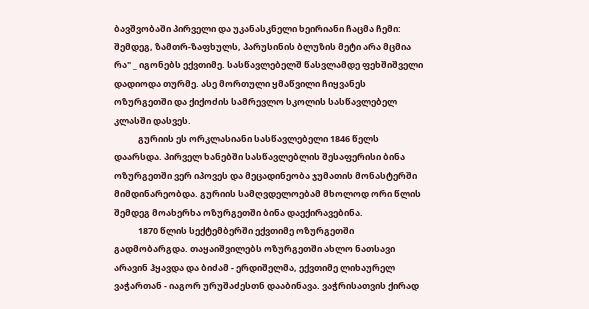ბავშვობაში პირველი და უკანასკნელი ხეირიანი ჩაცმა ჩემი: შემდეგ, ზამთრ-ზაფხულს, პარუსინის ბლუზის მეტი არა მცმია რა" _ იგონებს ექვთიმე. სასწავლებელშ წასვლამდე ფეხშიშველი დადიოდა თურმე. ასე მორთული ყმაწვილი ჩიყვანეს ოზურგეთში და ქიქოძის სამრევლო სკოლის სასწავლებელ კლასში დასვეს.
            გურიის ეს ორკლასიანი სასწავლებელი 1846 წელს დაარსდა. პირველ ხანებში სასწავლებლის შესაფერისი ბინა ოზურგეთში ვერ იპოვეს და მეცადინეობა ჯუმათის მონასტერში მიმდინარეობდა. გურიის სამღვდელოებამ მხოლოდ ორი წლის შემდეგ მოახერხა ოზურგეთში ბინა დაექირავებინა.
            1870 წლის სექტემბერში ექვთიმე ოზურგეთში გადმობარგდა. თაყაიშვილებს ოზურგეთში ახლო ნათსავი არავინ ჰყავდა და ბიძამ - ერდიშელმა, ექვთიმე ლიხაურელ ვაჭართან - იაგორ ურუშაძესთნ დააბინავა. ვაჭრისათვის ქირად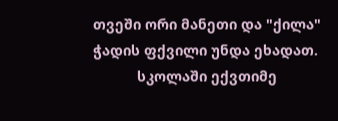თვეში ორი მანეთი და "ქილა" ჭადის ფქვილი უნდა ეხადათ.
           სკოლაში ექვთიმე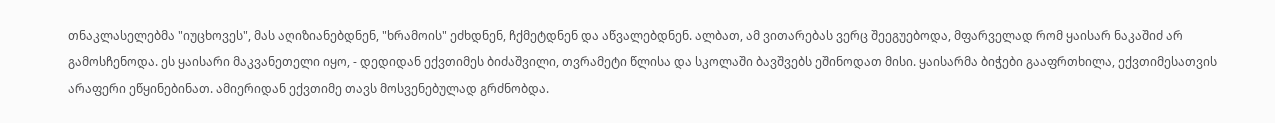თნაკლასელებმა "იუცხოვეს", მას აღიზიანებდნენ, "ხრამოის" ეძხდნენ, ჩქმეტდნენ და აწვალებდნენ. ალბათ, ამ ვითარებას ვერც შეეგუებოდა, მფარველად რომ ყაისარ ნაკაშიძ არ გამოსჩენოდა. ეს ყაისარი მაკვანეთელი იყო, - დედიდან ექვთიმეს ბიძაშვილი, თვრამეტი წლისა და სკოლაში ბავშვებს ეშინოდათ მისი. ყაისარმა ბიჭები გააფრთხილა, ექვთიმესათვის არაფერი ეწყინებინათ. ამიერიდან ექვთიმე თავს მოსვენებულად გრძნობდა.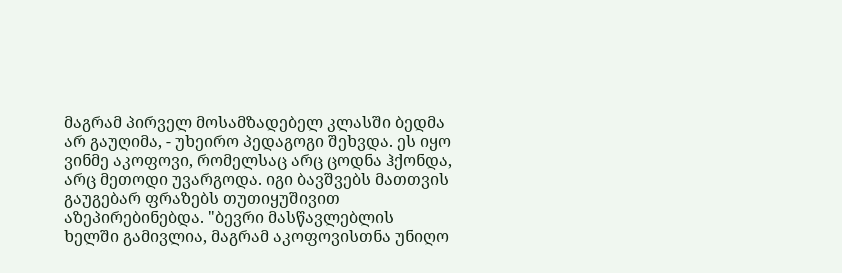მაგრამ პირველ მოსამზადებელ კლასში ბედმა არ გაუღიმა, - უხეირო პედაგოგი შეხვდა. ეს იყო ვინმე აკოფოვი, რომელსაც არც ცოდნა ჰქონდა, არც მეთოდი უვარგოდა. იგი ბავშვებს მათთვის გაუგებარ ფრაზებს თუთიყუშივით აზეპირებინებდა. "ბევრი მასწავლებლის ხელში გამივლია, მაგრამ აკოფოვისთნა უნიღო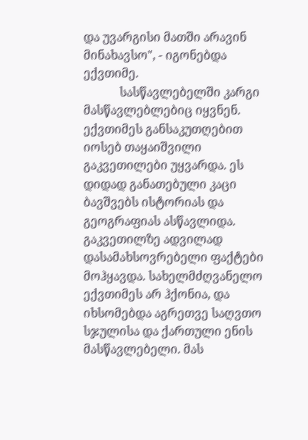და უვარგისი მათში არავინ მინახავსო", - იგონებდა ექვთიმე.
            სასწავლებელში კარგი მასწავლებლებიც იყვნენ. ექვთიმეს განსაკუთღებით იოსებ თაყაიშვილი გაკვეთილები უყვარდა. ეს დიდად განათებული კაცი ბავშვებს ისტორიას და გეოგრაფიას ასწავლიდა. გაკვეთილზე ადვილად დასამახსოვრებელი ფაქტები მოჰყავდა. სახელმძღვანელო ექვთიმეს არ ჰქონია, და იხსომებდა აგრეთვე საღვთო სჯულისა და ქართული ენის მასწავლებელი. მას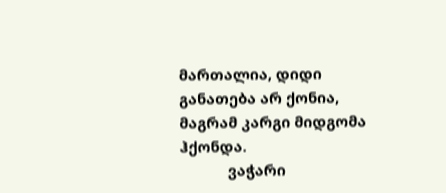მართალია, დიდი განათება არ ქონია, მაგრამ კარგი მიდგომა ჰქონდა.
            ვაჭარი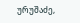ურუშაძე,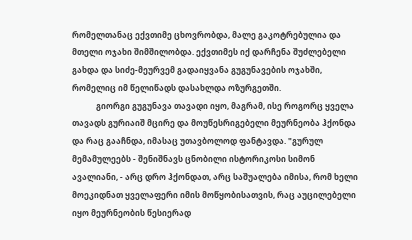რომელთანაც ექვთიმე ცხოვრობდა, მალე გაკოტრებულია და მთელი ოჯახი შიმშილობდა. ექვთიმეს იქ დარჩენა შუძლებელი გახდა და სიძე-მეურვემ გადაიყვანა გუგუნავების ოჯახში, რომელიც იმ წელიწადს დასახლდა ოზურგეთში.
            გიორგი გუგუნავა თავადი იყო, მაგრამ, ისე როგორც ყველა თავადს გურიაიშ მცირე და მოუწესრიგებელი მეურნეობა ჰქონდა და რაც გააჩნდა, იმასაც უთავბოლოდ ფანტავდა. "გურულ მემამულეებს - შენიშნავს ცნობილი ისტორიკოსი სიმონ ავალიანი, - არც დრო ჰქონდათ, არც საშუალება იმისა, რომ ხელი მოეკიდნათ ყველაფერი იმის მოწყობისათვის, რაც აუცილებელი იყო მეურნეობის წესიერად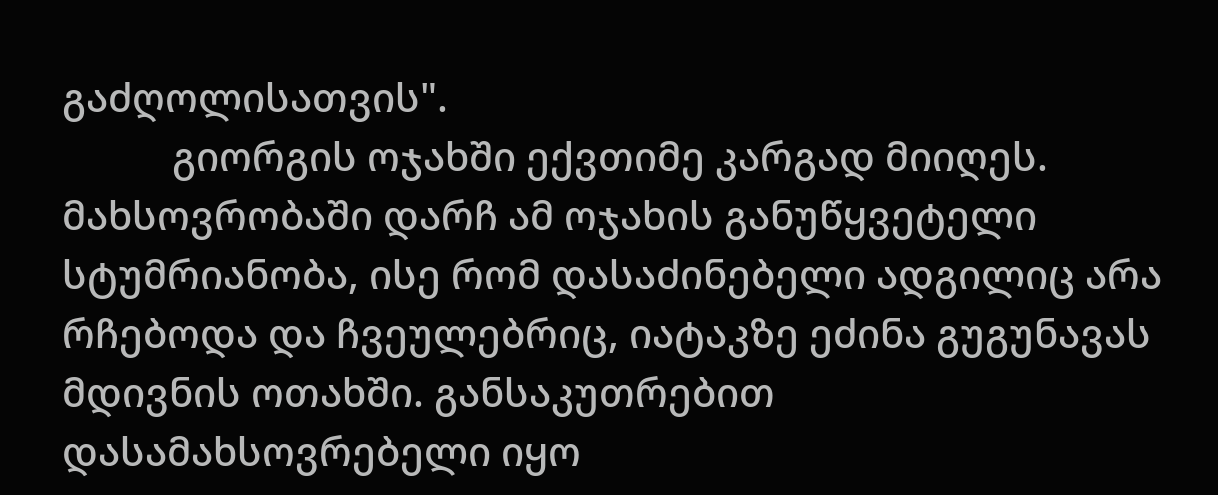გაძღოლისათვის".
           გიორგის ოჯახში ექვთიმე კარგად მიიღეს. მახსოვრობაში დარჩ ამ ოჯახის განუწყვეტელი სტუმრიანობა, ისე რომ დასაძინებელი ადგილიც არა რჩებოდა და ჩვეულებრიც, იატაკზე ეძინა გუგუნავას მდივნის ოთახში. განსაკუთრებით დასამახსოვრებელი იყო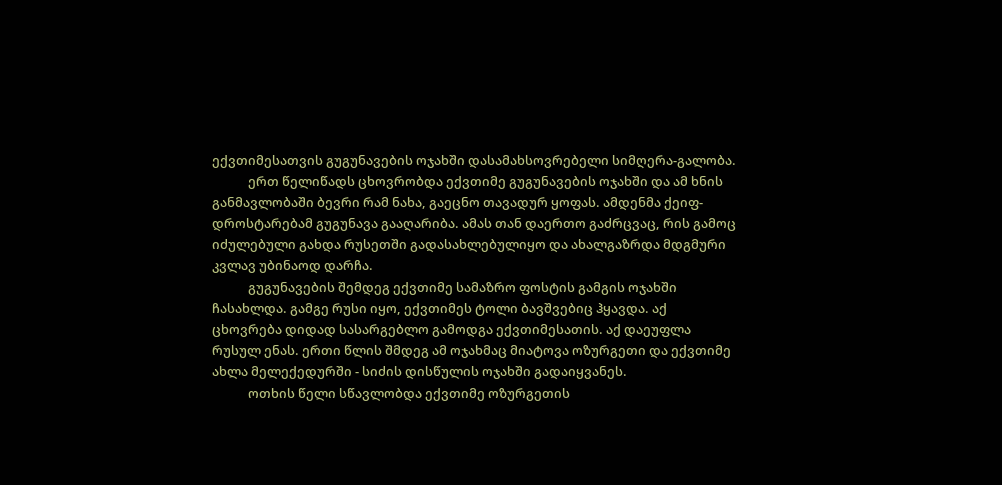ექვთიმესათვის გუგუნავების ოჯახში დასამახსოვრებელი სიმღერა-გალობა.
            ერთ წელიწადს ცხოვრობდა ექვთიმე გუგუნავების ოჯახში და ამ ხნის განმავლობაში ბევრი რამ ნახა, გაეცნო თავადურ ყოფას. ამდენმა ქეიფ-დროსტარებამ გუგუნავა გააღარიბა. ამას თან დაერთო გაძრცვაც, რის გამოც იძულებული გახდა რუსეთში გადასახლებულიყო და ახალგაზრდა მდგმური კვლავ უბინაოდ დარჩა.
            გუგუნავების შემდეგ ექვთიმე სამაზრო ფოსტის გამგის ოჯახში ჩასახლდა. გამგე რუსი იყო, ექვთიმეს ტოლი ბავშვებიც ჰყავდა. აქ ცხოვრება დიდად სასარგებლო გამოდგა ექვთიმესათის. აქ დაეუფლა რუსულ ენას. ერთი წლის შმდეგ ამ ოჯახმაც მიატოვა ოზურგეთი და ექვთიმე ახლა მელექედურში - სიძის დისწულის ოჯახში გადაიყვანეს.
            ოთხის წელი სწავლობდა ექვთიმე ოზურგეთის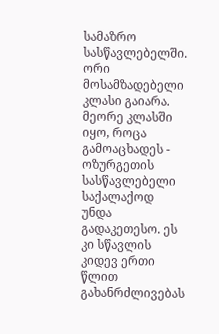სამაზრო სასწავლებელში. ორი მოსამზადებელი კლასი გაიარა. მეორე კლასში იყო, როცა გამოაცხადეს - ოზურგეთის სასწავლებელი საქალაქოდ უნდა გადაკეთესო. ეს კი სწავლის კიდევ ერთი წლით გახანრძლივებას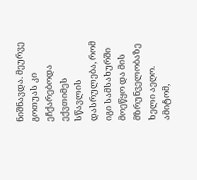ნიშნავდა. მეურვე გოთუას კი ეჩქარებოდა ექვთიმეს სწავლის დასრულება, რომ იგი სამსახურში მოეწყო და მის მზრუნველობაზე ხელი აეღო. ამიტომ,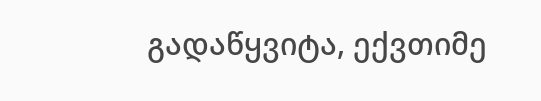გადაწყვიტა, ექვთიმე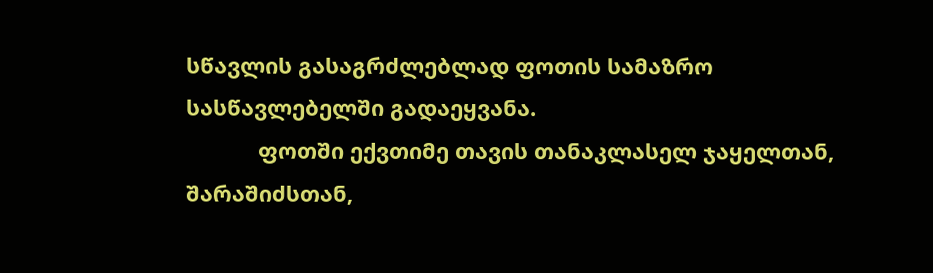სწავლის გასაგრძლებლად ფოთის სამაზრო სასწავლებელში გადაეყვანა.
            ფოთში ექვთიმე თავის თანაკლასელ ჯაყელთან, შარაშიძსთან,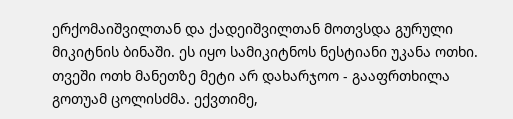ერქომაიშვილთან და ქადეიშვილთან მოთვსდა გურული მიკიტნის ბინაში. ეს იყო სამიკიტნოს ნესტიანი უკანა ოთხი. თვეში ოთხ მანეთზე მეტი არ დახარჯოო - გააფრთხილა გოთუამ ცოლისძმა. ექვთიმე,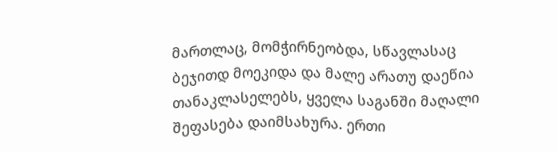მართლაც, მომჭირნეობდა, სწავლასაც ბეჯითდ მოეკიდა და მალე არათუ დაეწია თანაკლასელებს, ყველა საგანში მაღალი შეფასება დაიმსახურა. ერთი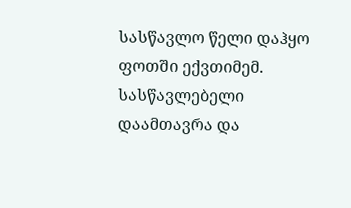სასწავლო წელი დაჰყო ფოთში ექვთიმემ. სასწავლებელი დაამთავრა და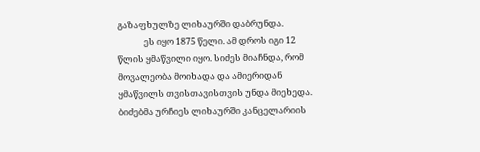გაზაფხულზე ლიხაურში დაბრუნდა.
             ეს იყო 1875 წელი. ამ დროს იგი 12 წლის ყმაწვილი იყო. სიძეს მიაჩნდა, რომ მოვალეობა მოიხადა და ამიერიდან ყმაწვილს თვისთავისთვის უნდა მიეხედა. ბიძებმა ურჩიეს ლიხაურში კანცელარიის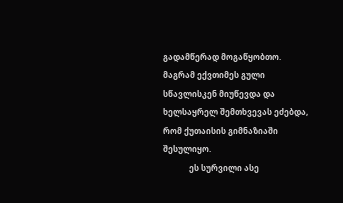გადამწერად მოგაწყობთო. მაგრამ ექვთიმეს გული სწავლისკენ მიუწევდა და ხელსაყრელ შემთხვევას ეძებდა, რომ ქუთაისის გიმნაზიაში შესულიყო.
             ეს სურვილი ასე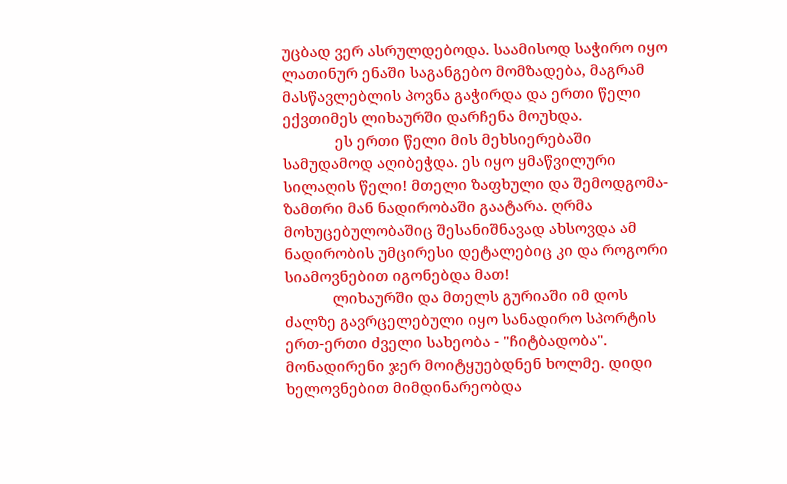უცბად ვერ ასრულდებოდა. საამისოდ საჭირო იყო ლათინურ ენაში საგანგებო მომზადება, მაგრამ მასწავლებლის პოვნა გაჭირდა და ერთი წელი ექვთიმეს ლიხაურში დარჩენა მოუხდა.
             ეს ერთი წელი მის მეხსიერებაში სამუდამოდ აღიბეჭდა. ეს იყო ყმაწვილური სილაღის წელი! მთელი ზაფხული და შემოდგომა-ზამთრი მან ნადირობაში გაატარა. ღრმა მოხუცებულობაშიც შესანიშნავად ახსოვდა ამ ნადირობის უმცირესი დეტალებიც კი და როგორი სიამოვნებით იგონებდა მათ!
            ლიხაურში და მთელს გურიაში იმ დოს ძალზე გავრცელებული იყო სანადირო სპორტის ერთ-ერთი ძველი სახეობა - "ჩიტბადობა". მონადირენი ჯერ მოიტყუებდნენ ხოლმე. დიდი ხელოვნებით მიმდინარეობდა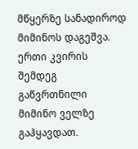მწყერზე სანადიროდ მიმინოს დაგეშვა. ერთი კვირის შემდეგ გაწვრთნილი მიმინო ველზე გაჰყავდათ.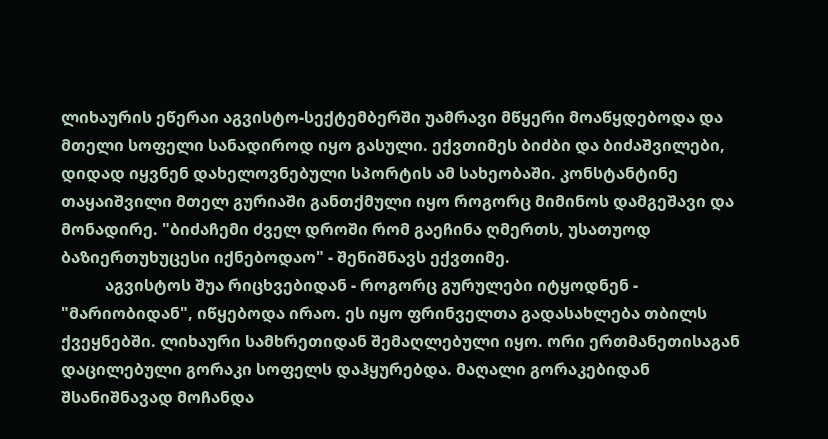ლიხაურის ეწერაი აგვისტო-სექტემბერში უამრავი მწყერი მოაწყდებოდა და მთელი სოფელი სანადიროდ იყო გასული. ექვთიმეს ბიძბი და ბიძაშვილები, დიდად იყვნენ დახელოვნებული სპორტის ამ სახეობაში. კონსტანტინე თაყაიშვილი მთელ გურიაში განთქმული იყო როგორც მიმინოს დამგეშავი და მონადირე. "ბიძაჩემი ძველ დროში რომ გაეჩინა ღმერთს, უსათუოდ ბაზიერთუხუცესი იქნებოდაო" - შენიშნავს ექვთიმე.
           აგვისტოს შუა რიცხვებიდან - როგორც გურულები იტყოდნენ - "მარიობიდან", იწყებოდა ირაო. ეს იყო ფრინველთა გადასახლება თბილს ქვეყნებში. ლიხაური სამხრეთიდან შემაღლებული იყო. ორი ერთმანეთისაგან დაცილებული გორაკი სოფელს დაჰყურებდა. მაღალი გორაკებიდან შსანიშნავად მოჩანდა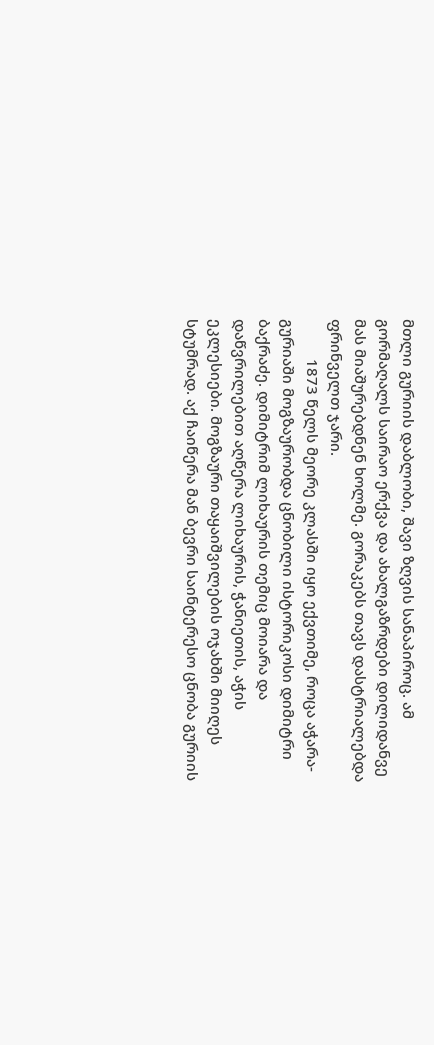მთლი გურიის დაბლობი, შავი ზღვის სანაპიროც. ამ გორმაღალს საირაო ერქვა და ახალგაზრდები დილიდანვე მას მიაშურებდნენ ხოლმე. გორაკებს თავს დასტრიალებდა ფრინველთ ჯარი.
          1873 წელს მეორე კლასში იყო ექვთიმე, როცა აჭარა-გურიაში მოგზაურობდა ცნობილი ისტორიკოსი დიმიტრი ბაქრაძე. დიმიტრიმ ლიხაურის თემიც მოიარა და დაწვრილებით აღწერა ლიხაურის, ჭანიეთის, აჭის ეკლესიები. მოგზაური თაყაიშვილების ოჯახში მიიღეს სტუმრად. აქ ჩაიწერა მან ბევრი საინტერესო ცნობა გურიის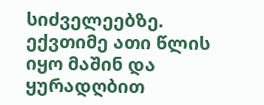სიძველეებზე. ექვთიმე ათი წლის იყო მაშინ და ყურადღბით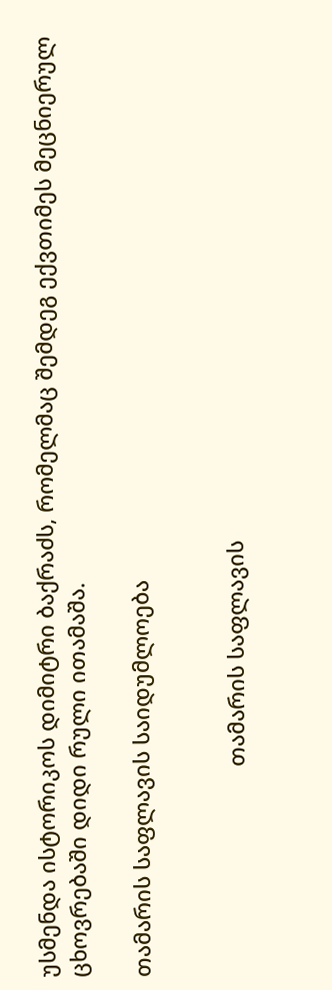უსმენდა ისტორიკოს დიმიტრი ბაქრაძს, რომელმაც შემდეგ ექვთიმეს მეცნიერულ ცხოვრებაში დიდი რული ითამაშა.

თამარის საფლავის საიდუმლოება


                                   თამარის საფლავის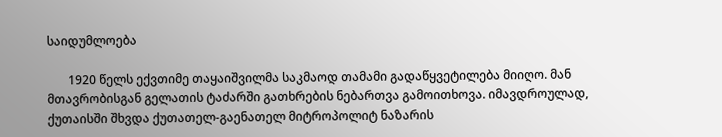საიდუმლოება

       1920 წელს ექვთიმე თაყაიშვილმა საკმაოდ თამამი გადაწყვეტილება მიიღო. მან მთავრობისგან გელათის ტაძარში გათხრების ნებართვა გამოითხოვა. იმავდროულად, ქუთაისში შხვდა ქუთათელ-გაენათელ მიტროპოლიტ ნაზარის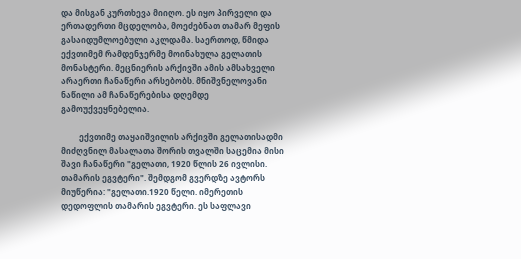და მისგან კურთხევა მიიღო. ეს იყო პირველი და ერთადერთი მცდელობა, მოეძებნათ თამარ მეფის გასაიდუმლოებული აკლდამა. საერთოდ, წმიდა ექვთიმემ რამდენჯერმე მოინახულა გელათის მონასტერი. მეცნიერის არქივში ამის ამსახველი არაერთი ჩანაწერი არსებობს. მნიშვნელოვანი ნაწილი ამ ჩანაწერებისა დღემდე გამოუქვეყნებელია.

         ექვთიმე თაყაიშვილის არქივში გელათისადმი მიძღვნილ მასალათა შორის თვალში საცემია მისი შავი ჩანაწერი "გელათი, 1920 წლის 26 ივლისი. თამარის ეგვტერი". შემდგომ გვერდზე ავტორს მიუწერია: "გელათი.1920 წელი. იმერეთის დედოფლის თამარის ეგვტერი. ეს საფლავი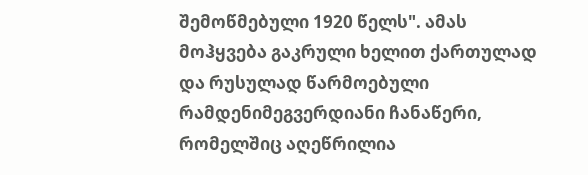შემოწმებული 1920 წელს". ამას მოჰყვება გაკრული ხელით ქართულად და რუსულად წარმოებული რამდენიმეგვერდიანი ჩანაწერი, რომელშიც აღეწრილია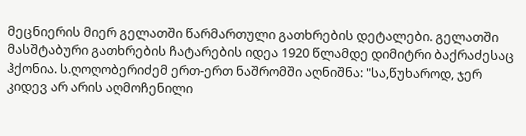მეცნიერის მიერ გელათში წარმართული გათხრების დეტალები. გელათში მასშტაბური გათხრების ჩატარების იდეა 1920 წლამდე დიმიტრი ბაქრაძესაც ჰქონია. ს.ღოღობერიძემ ერთ-ერთ ნაშრომში აღნიშნა: "სა,წუხაროდ, ჯერ კიდევ არ არის აღმოჩენილი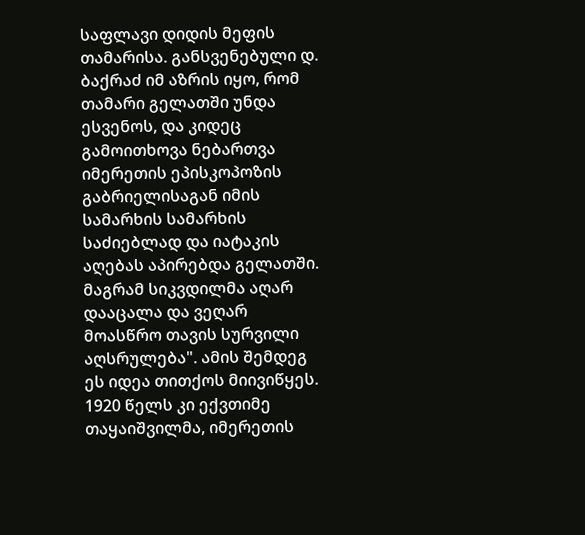საფლავი დიდის მეფის თამარისა. განსვენებული დ. ბაქრაძ იმ აზრის იყო, რომ თამარი გელათში უნდა ესვენოს, და კიდეც გამოითხოვა ნებართვა იმერეთის ეპისკოპოზის გაბრიელისაგან იმის სამარხის სამარხის საძიებლად და იატაკის აღებას აპირებდა გელათში. მაგრამ სიკვდილმა აღარ დააცალა და ვეღარ მოასწრო თავის სურვილი აღსრულება". ამის შემდეგ ეს იდეა თითქოს მიივიწყეს. 1920 წელს კი ექვთიმე თაყაიშვილმა, იმერეთის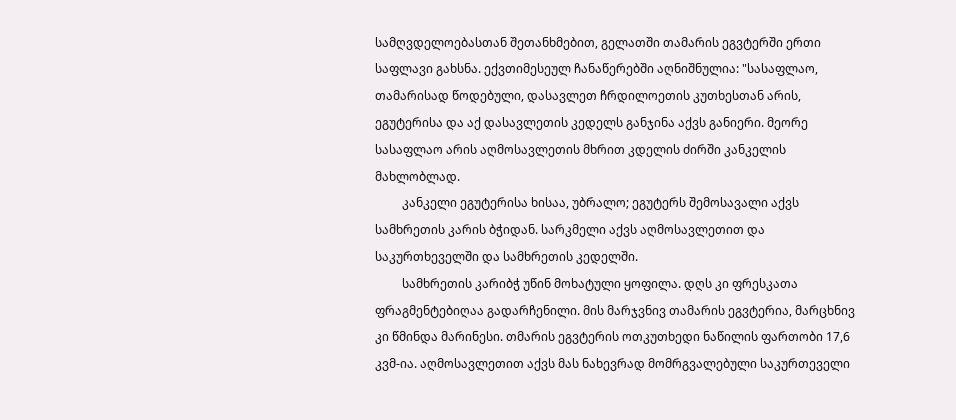სამღვდელოებასთან შეთანხმებით, გელათში თამარის ეგვტერში ერთი საფლავი გახსნა. ექვთიმესეულ ჩანაწერებში აღნიშნულია: "სასაფლაო, თამარისად წოდებული, დასავლეთ ჩრდილოეთის კუთხესთან არის, ეგუტერისა და აქ დასავლეთის კედელს განჯინა აქვს განიერი. მეორე სასაფლაო არის აღმოსავლეთის მხრით კდელის ძირში კანკელის მახლობლად.
         კანკელი ეგუტერისა ხისაა, უბრალო; ეგუტერს შემოსავალი აქვს სამხრეთის კარის ბჭიდან. სარკმელი აქვს აღმოსავლეთით და საკურთხეველში და სამხრეთის კედელში.
         სამხრეთის კარიბჭ უწინ მოხატული ყოფილა. დღს კი ფრესკათა ფრაგმენტებიღაა გადარჩენილი. მის მარჯვნივ თამარის ეგვტერია, მარცხნივ კი წმინდა მარინესი. თმარის ეგვტერის ოთკუთხედი ნაწილის ფართობი 17,6 კვმ-ია. აღმოსავლეთით აქვს მას ნახევრად მომრგვალებული საკურთეველი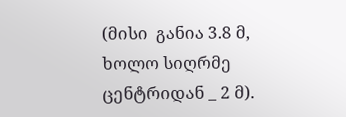(მისი  განია 3.8 მ, ხოლო სიღრმე ცენტრიდან _ 2 მ).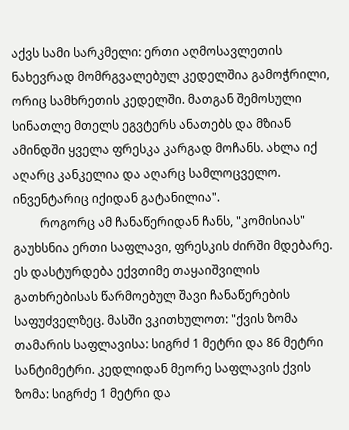აქვს სამი სარკმელი: ერთი აღმოსავლეთის ნახევრად მომრგვალებულ კედელშია გამოჭრილი, ორიც სამხრეთის კედელში. მათგან შემოსული სინათლე მთელს ეგვტერს ანათებს და მზიან ამინდში ყველა ფრესკა კარგად მოჩანს. ახლა იქ აღარც კანკელია და აღარც სამლოცველო. ინვენტარიც იქიდან გატანილია".
         როგორც ამ ჩანაწერიდან ჩანს, "კომისიას" გაუხსნია ერთი საფლავი, ფრესკის ძირში მდებარე. ეს დასტურდება ექვთიმე თაყაიშვილის გათხრებისას წარმოებულ შავი ჩანაწერების საფუძველზეც. მასში ვკითხულოთ: "ქვის ზომა თამარის საფლავისა: სიგრძ 1 მეტრი და 86 მეტრი სანტიმეტრი. კედლიდან მეორე საფლავის ქვის ზომა: სიგრძე 1 მეტრი და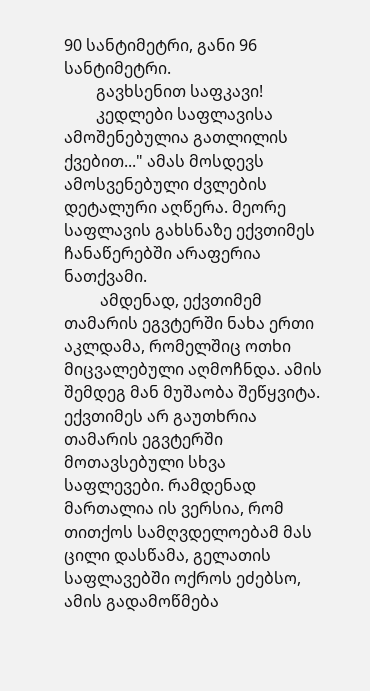90 სანტიმეტრი, განი 96 სანტიმეტრი.
        გავხსენით საფკავი!
        კედლები საფლავისა ამოშენებულია გათლილის ქვებით..." ამას მოსდევს ამოსვენებული ძვლების დეტალური აღწერა. მეორე საფლავის გახსნაზე ექვთიმეს ჩანაწერებში არაფერია ნათქვამი.
         ამდენად, ექვთიმემ თამარის ეგვტერში ნახა ერთი აკლდამა, რომელშიც ოთხი მიცვალებული აღმოჩნდა. ამის შემდეგ მან მუშაობა შეწყვიტა. ექვთიმეს არ გაუთხრია თამარის ეგვტერში მოთავსებული სხვა საფლევები. რამდენად მართალია ის ვერსია, რომ თითქოს სამღვდელოებამ მას ცილი დასწამა, გელათის საფლავებში ოქროს ეძებსო, ამის გადამოწმება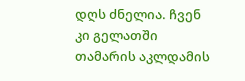დღს ძნელია. ჩვენ კი გელათში თამარის აკლდამის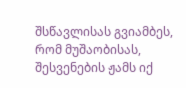შსწავლისას გვიამბეს, რომ მუშაობისას, შესვენების ჟამს იქ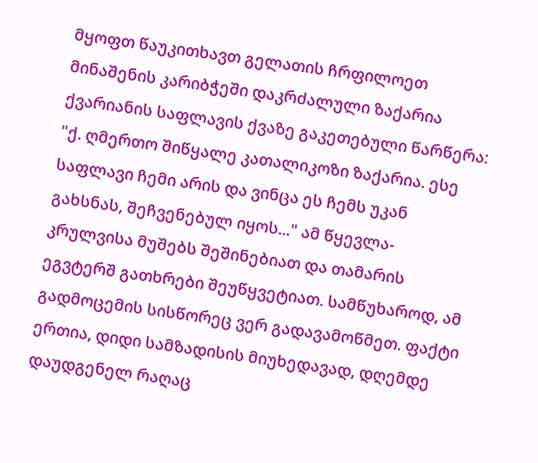მყოფთ წაუკითხავთ გელათის ჩრფილოეთ მინაშენის კარიბჭეში დაკრძალული ზაქარია ქვარიანის საფლავის ქვაზე გაკეთებული წარწერა: "ქ. ღმერთო შიწყალე კათალიკოზი ზაქარია. ესე საფლავი ჩემი არის და ვინცა ეს ჩემს უკან გახსნას, შეჩვენებულ იყოს..." ამ წყევლა-კრულვისა მუშებს შეშინებიათ და თამარის ეგვტერშ გათხრები შეუწყვეტიათ. სამწუხაროდ, ამ გადმოცემის სისწორეც ვერ გადავამოწმეთ. ფაქტი ერთია, დიდი სამზადისის მიუხედავად, დღემდე დაუდგენელ რაღაც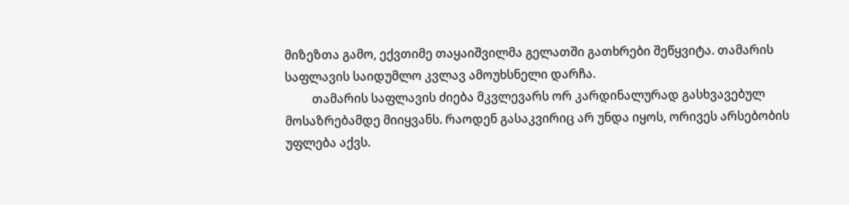მიზეზთა გამო, ექვთიმე თაყაიშვილმა გელათში გათხრები შეწყვიტა. თამარის საფლავის საიდუმლო კვლავ ამოუხსნელი დარჩა.
         თამარის საფლავის ძიება მკვლევარს ორ კარდინალურად გასხვავებულ მოსაზრებამდე მიიყვანს. რაოდენ გასაკვირიც არ უნდა იყოს, ორივეს არსებობის უფლება აქვს.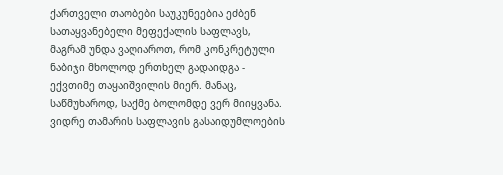ქართველი თაობები საუკუნეებია ეძბენ სათაყვანებელი მეფექალის საფლავს, მაგრამ უნდა ვაღიაროთ, რომ კონკრეტული ნაბიჯი მხოლოდ ერთხელ გადაიდგა - ექვთიმე თაყაიშვილის მიერ. მანაც, საწმუხაროდ, საქმე ბოლომდე ვერ მიიყვანა. ვიდრე თამარის საფლავის გასაიდუმლოების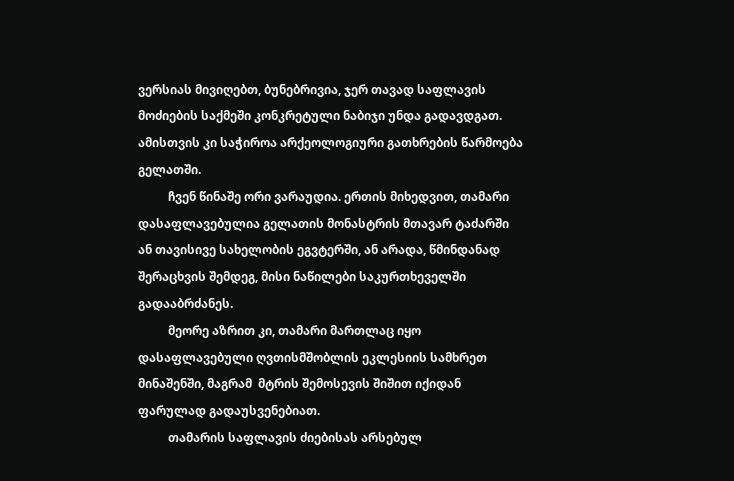ვერსიას მივიღებთ, ბუნებრივია, ჯერ თავად საფლავის მოძიების საქმეში კონკრეტული ნაბიჯი უნდა გადავდგათ. ამისთვის კი საჭიროა არქეოლოგიური გათხრების წარმოება გელათში.
          ჩვენ წინაშე ორი ვარაუდია. ერთის მიხედვით, თამარი დასაფლავებულია გელათის მონასტრის მთავარ ტაძარში ან თავისივე სახელობის ეგვტერში, ან არადა, წმინდანად შერაცხვის შემდეგ, მისი ნაწილები საკურთხეველში გადააბრძანეს.
          მეორე აზრით კი, თამარი მართლაც იყო დასაფლავებული ღვთისმშობლის ეკლესიის სამხრეთ მინაშენში, მაგრამ  მტრის შემოსევის შიშით იქიდან ფარულად გადაუსვენებიათ.
          თამარის საფლავის ძიებისას არსებულ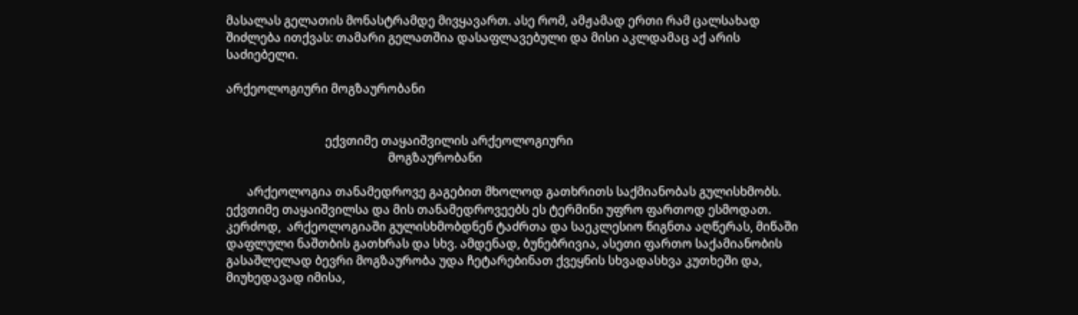მასალას გელათის მონასტრამდე მივყავართ. ასე რომ, ამჟამად ერთი რამ ცალსახად შიძლება ითქვას: თამარი გელათშია დასაფლავებული და მისი აკლდამაც აქ არის საძიებელი.

არქეოლოგიური მოგზაურობანი


                                 ექვთიმე თაყაიშვილის არქეოლოგიური
                                                      მოგზაურობანი

       არქეოლოგია თანამედროვე გაგებით მხოლოდ გათხრითს საქმიანობას გულისხმობს. ექვთიმე თაყაიშვილსა და მის თანამედროვეებს ეს ტერმინი უფრო ფართოდ ესმოდათ. კერძოდ,  არქეოლოგიაში გულისხმობდნენ ტაძრთა და საეკლესიო წიგნთა აღწერას, მიწაში დაფლული ნაშთბის გათხრას და სხვ. ამდენად, ბუნებრივია, ასეთი ფართო საქამიანობის გასაშლელად ბევრი მოგზაურობა უდა ჩეტარებინათ ქვეყნის სხვადასხვა კუთხეში და, მიუხედავად იმისა,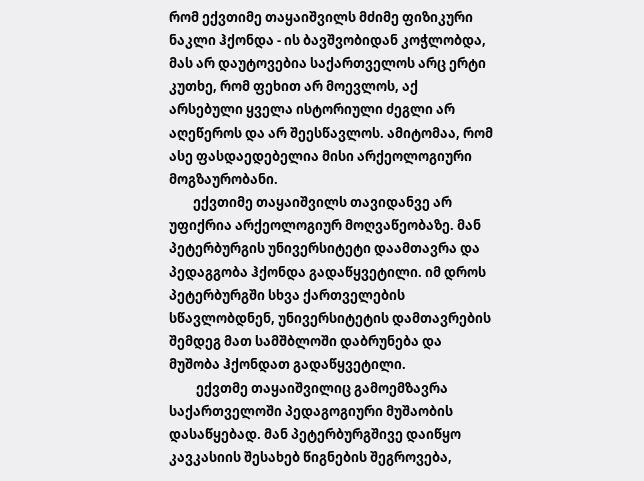რომ ექვთიმე თაყაიშვილს მძიმე ფიზიკური ნაკლი ჰქონდა - ის ბავშვობიდან კოჭლობდა, მას არ დაუტოვებია საქართველოს არც ერტი კუთხე, რომ ფეხით არ მოევლოს, აქ არსებული ყველა ისტორიული ძეგლი არ აღეწეროს და არ შეესწავლოს. ამიტომაა, რომ ასე ფასდაედებელია მისი არქეოლოგიური მოგზაურობანი.
        ექვთიმე თაყაიშვილს თავიდანვე არ უფიქრია არქეოლოგიურ მოღვაწეობაზე. მან პეტერბურგის უნივერსიტეტი დაამთავრა და პედაგგობა ჰქონდა გადაწყვეტილი. იმ დროს პეტერბურგში სხვა ქართველების სწავლობდნენ, უნივერსიტეტის დამთავრების შემდეგ მათ სამშბლოში დაბრუნება და მუშობა ჰქონდათ გადაწყვეტილი.
         ექვთმე თაყაიშვილიც გამოემზავრა საქართველოში პედაგოგიური მუშაობის დასაწყებად. მან პეტერბურგშივე დაიწყო კავკასიის შესახებ წიგნების შეგროვება,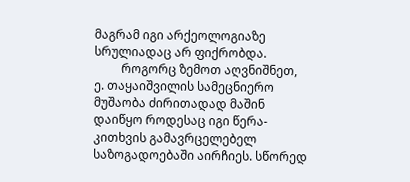მაგრამ იგი არქეოლოგიაზე სრულიადაც არ ფიქრობდა.
         როგორც ზემოთ აღვნიშნეთ, ე. თაყაიშვილის სამეცნიერო მუშაობა ძირითადად მაშინ დაიწყო როდესაც იგი წერა-კითხვის გამავრცელებელ საზოგადოებაში აირჩიეს. სწორედ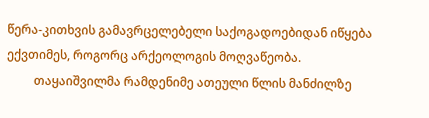წერა-კითხვის გამავრცელებელი საქოგადოებიდან იწყება ექვთიმეს, როგორც არქეოლოგის მოღვაწეობა.
         თაყაიშვილმა რამდენიმე ათეული წლის მანძილზე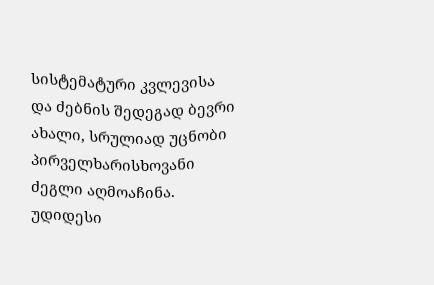სისტემატური კვლევისა და ძებნის შედეგად ბევრი ახალი, სრულიად უცნობი პირველხარისხოვანი ძეგლი აღმოაჩინა. უდიდესი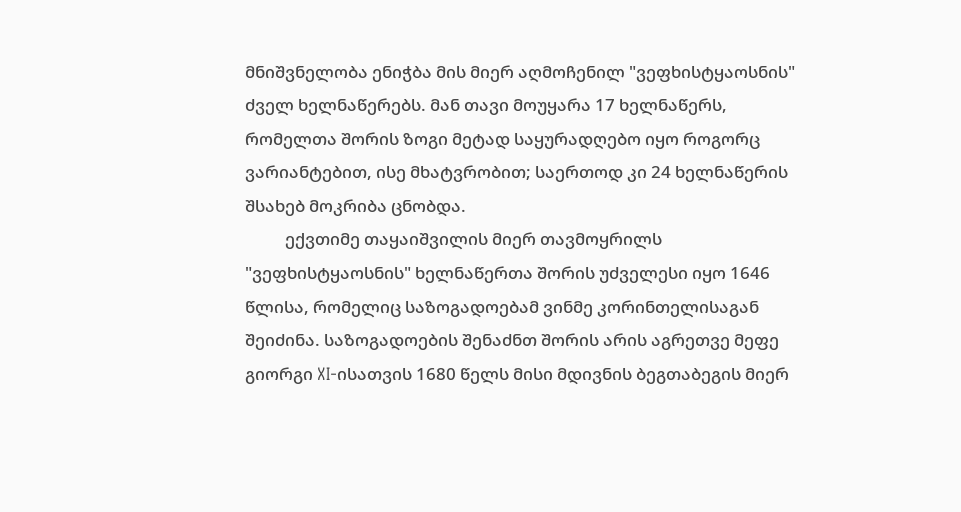მნიშვნელობა ენიჭბა მის მიერ აღმოჩენილ "ვეფხისტყაოსნის" ძველ ხელნაწერებს. მან თავი მოუყარა 17 ხელნაწერს, რომელთა შორის ზოგი მეტად საყურადღებო იყო როგორც ვარიანტებით, ისე მხატვრობით; საერთოდ კი 24 ხელნაწერის შსახებ მოკრიბა ცნობდა.
          ექვთიმე თაყაიშვილის მიერ თავმოყრილს "ვეფხისტყაოსნის" ხელნაწერთა შორის უძველესი იყო 1646 წლისა, რომელიც საზოგადოებამ ვინმე კორინთელისაგან შეიძინა. საზოგადოების შენაძნთ შორის არის აგრეთვე მეფე გიორგი XI-ისათვის 1680 წელს მისი მდივნის ბეგთაბეგის მიერ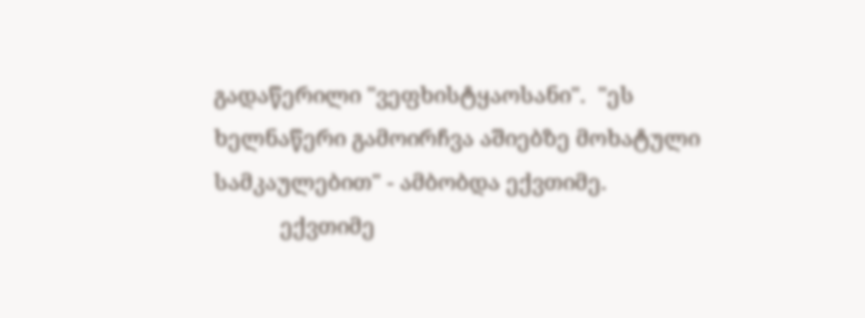გადაწერილი "ვეფხისტყაოსანი".  "ეს ხელნაწერი გამოირჩვა აშიებზე მოხატული სამკაულებით" - ამბობდა ექვთიმე.
           ექვთიმე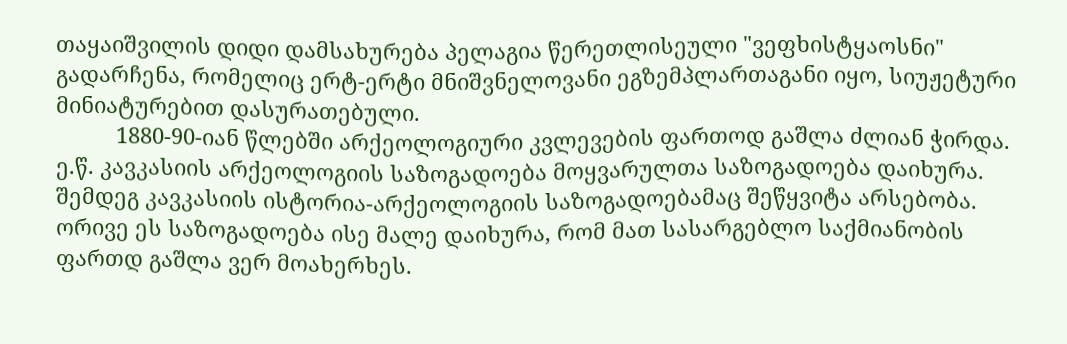თაყაიშვილის დიდი დამსახურება პელაგია წერეთლისეული "ვეფხისტყაოსნი" გადარჩენა, რომელიც ერტ-ერტი მნიშვნელოვანი ეგზემპლართაგანი იყო, სიუჟეტური მინიატურებით დასურათებული.
          1880-90-იან წლებში არქეოლოგიური კვლევების ფართოდ გაშლა ძლიან ჭირდა. ე.წ. კავკასიის არქეოლოგიის საზოგადოება მოყვარულთა საზოგადოება დაიხურა. შემდეგ კავკასიის ისტორია-არქეოლოგიის საზოგადოებამაც შეწყვიტა არსებობა. ორივე ეს საზოგადოება ისე მალე დაიხურა, რომ მათ სასარგებლო საქმიანობის ფართდ გაშლა ვერ მოახერხეს.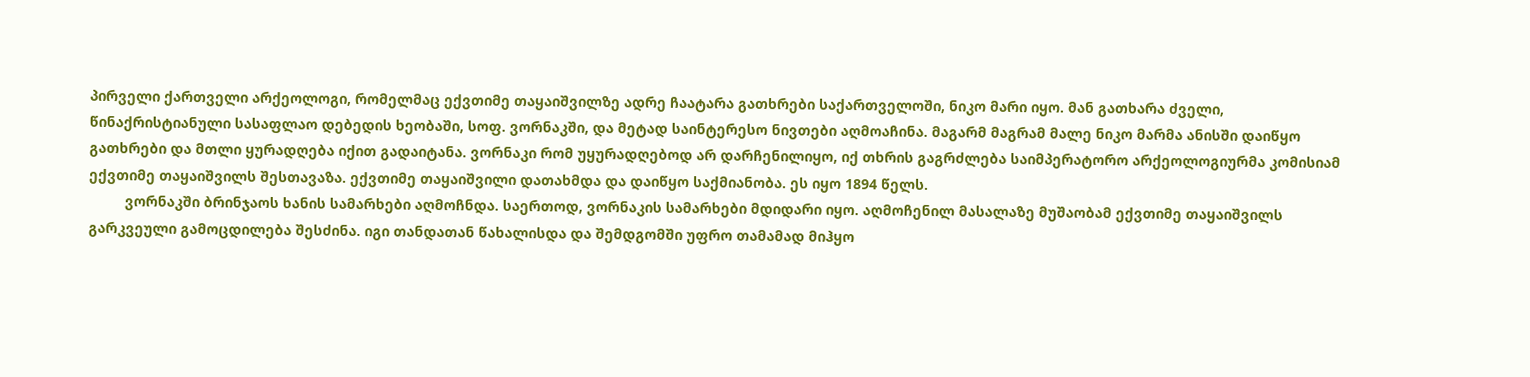პირველი ქართველი არქეოლოგი, რომელმაც ექვთიმე თაყაიშვილზე ადრე ჩაატარა გათხრები საქართველოში, ნიკო მარი იყო. მან გათხარა ძველი, წინაქრისტიანული სასაფლაო დებედის ხეობაში, სოფ. ვორნაკში, და მეტად საინტერესო ნივთები აღმოაჩინა. მაგარმ მაგრამ მალე ნიკო მარმა ანისში დაიწყო გათხრები და მთლი ყურადღება იქით გადაიტანა. ვორნაკი რომ უყურადღებოდ არ დარჩენილიყო, იქ თხრის გაგრძლება საიმპერატორო არქეოლოგიურმა კომისიამ ექვთიმე თაყაიშვილს შესთავაზა. ექვთიმე თაყაიშვილი დათახმდა და დაიწყო საქმიანობა. ეს იყო 1894 წელს.
         ვორნაკში ბრინჯაოს ხანის სამარხები აღმოჩნდა. საერთოდ, ვორნაკის სამარხები მდიდარი იყო. აღმოჩენილ მასალაზე მუშაობამ ექვთიმე თაყაიშვილს გარკვეული გამოცდილება შესძინა. იგი თანდათან წახალისდა და შემდგომში უფრო თამამად მიჰყო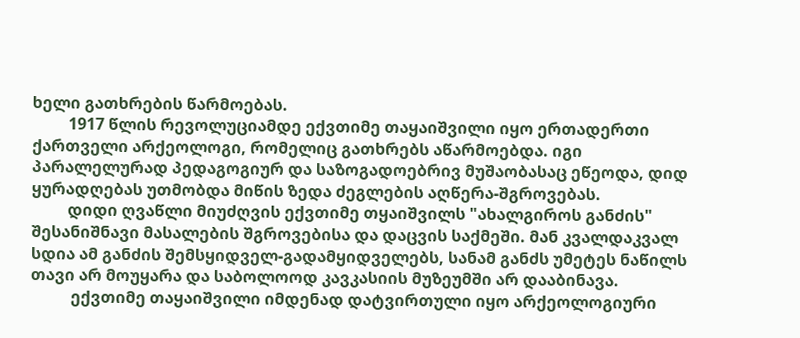ხელი გათხრების წარმოებას.
         1917 წლის რევოლუციამდე ექვთიმე თაყაიშვილი იყო ერთადერთი ქართველი არქეოლოგი, რომელიც გათხრებს აწარმოებდა. იგი პარალელურად პედაგოგიურ და საზოგადოებრივ მუშაობასაც ეწეოდა, დიდ ყურადღებას უთმობდა მიწის ზედა ძეგლების აღწერა-შგროვებას.
         დიდი ღვაწლი მიუძღვის ექვთიმე თყაიშვილს "ახალგიროს განძის" შესანიშნავი მასალების შგროვებისა და დაცვის საქმეში. მან კვალდაკვალ სდია ამ განძის შემსყიდველ-გადამყიდველებს, სანამ განძს უმეტეს ნაწილს თავი არ მოუყარა და საბოლოოდ კავკასიის მუზეუმში არ დააბინავა.
          ექვთიმე თაყაიშვილი იმდენად დატვირთული იყო არქეოლოგიური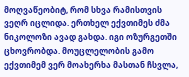მოღვაწეობიტ, რომ სხვა რამისთვის ვეღრ იცლიდა. ერთხელ ექვთიმეს ძმა ნიკოლოზი ავად გახდა. იგი ოზურგეთში ცხოვრობდა. მოუცლელობის გამო ექვთიმემ ვერ მოახერხა მასთან ჩსვლა,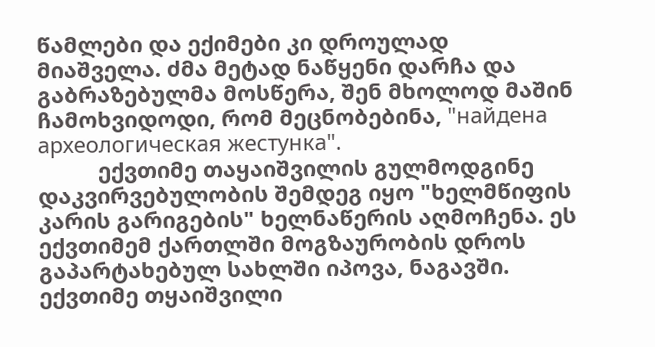წამლები და ექიმები კი დროულად მიაშველა. ძმა მეტად ნაწყენი დარჩა და გაბრაზებულმა მოსწერა, შენ მხოლოდ მაშინ ჩამოხვიდოდი, რომ მეცნობებინა, "найдена археологическая жестунка".
          ექვთიმე თაყაიშვილის გულმოდგინე დაკვირვებულობის შემდეგ იყო "ხელმწიფის კარის გარიგების" ხელნაწერის აღმოჩენა. ეს ექვთიმემ ქართლში მოგზაურობის დროს გაპარტახებულ სახლში იპოვა, ნაგავში. ექვთიმე თყაიშვილი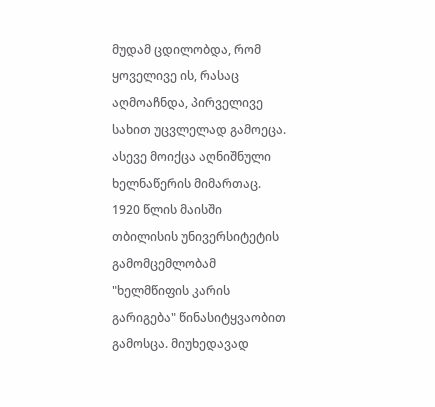მუდამ ცდილობდა, რომ ყოველივე ის, რასაც აღმოაჩნდა, პირველივე სახით უცვლელად გამოეცა. ასევე მოიქცა აღნიშნული ხელნაწერის მიმართაც. 1920 წლის მაისში თბილისის უნივერსიტეტის გამომცემლობამ "ხელმწიფის კარის გარიგება" წინასიტყვაობით გამოსცა. მიუხედავად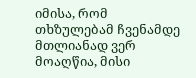იმისა, რომ თხზულებამ ჩვენამდე მთლიანად ვერ მოაღწია, მისი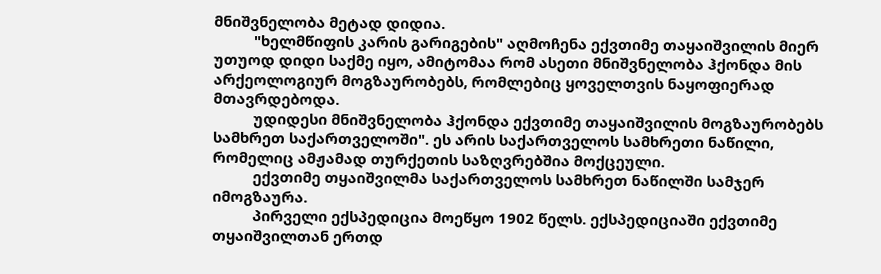მნიშვნელობა მეტად დიდია.
          "ხელმწიფის კარის გარიგების" აღმოჩენა ექვთიმე თაყაიშვილის მიერ უთუოდ დიდი საქმე იყო, ამიტომაა რომ ასეთი მნიშვნელობა ჰქონდა მის არქეოლოგიურ მოგზაურობებს, რომლებიც ყოველთვის ნაყოფიერად მთავრდებოდა.
          უდიდესი მნიშვნელობა ჰქონდა ექვთიმე თაყაიშვილის მოგზაურობებს სამხრეთ საქართველოში". ეს არის საქართველოს სამხრეთი ნაწილი, რომელიც ამჟამად თურქეთის საზღვრებშია მოქცეული.
          ექვთიმე თყაიშვილმა საქართველოს სამხრეთ ნაწილში სამჯერ იმოგზაურა.
          პირველი ექსპედიცია მოეწყო 1902 წელს. ექსპედიციაში ექვთიმე თყაიშვილთან ერთდ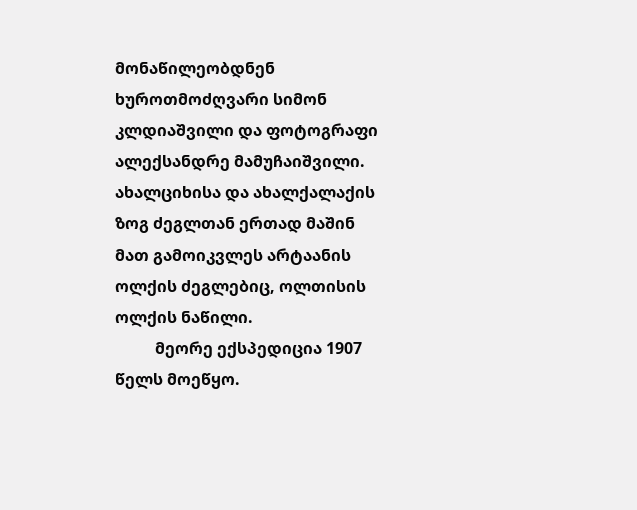მონაწილეობდნენ ხუროთმოძღვარი სიმონ კლდიაშვილი და ფოტოგრაფი ალექსანდრე მამუჩაიშვილი. ახალციხისა და ახალქალაქის ზოგ ძეგლთან ერთად მაშინ მათ გამოიკვლეს არტაანის ოლქის ძეგლებიც, ოლთისის ოლქის ნაწილი.
          მეორე ექსპედიცია 1907 წელს მოეწყო.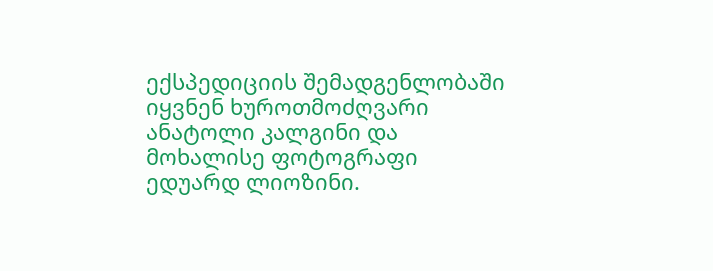ექსპედიციის შემადგენლობაში იყვნენ ხუროთმოძღვარი ანატოლი კალგინი და მოხალისე ფოტოგრაფი ედუარდ ლიოზინი.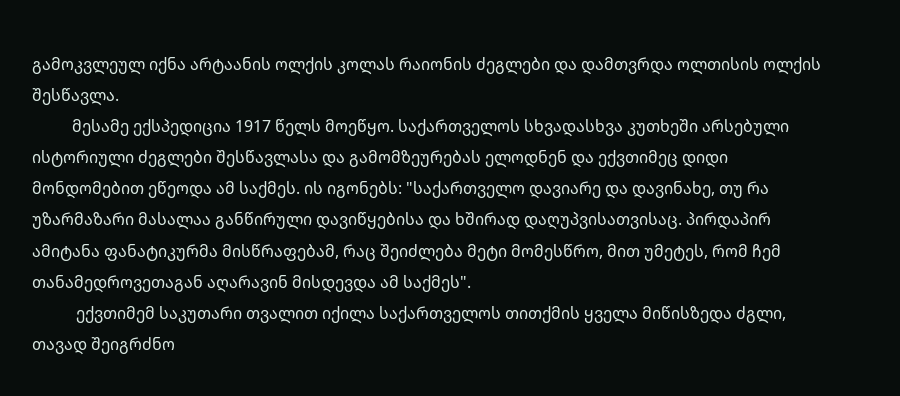გამოკვლეულ იქნა არტაანის ოლქის კოლას რაიონის ძეგლები და დამთვრდა ოლთისის ოლქის შესწავლა.
          მესამე ექსპედიცია 1917 წელს მოეწყო. საქართველოს სხვადასხვა კუთხეში არსებული ისტორიული ძეგლები შესწავლასა და გამომზეურებას ელოდნენ და ექვთიმეც დიდი მონდომებით ეწეოდა ამ საქმეს. ის იგონებს: "საქართველო დავიარე და დავინახე, თუ რა უზარმაზარი მასალაა განწირული დავიწყებისა და ხშირად დაღუპვისათვისაც. პირდაპირ ამიტანა ფანატიკურმა მისწრაფებამ, რაც შეიძლება მეტი მომესწრო, მით უმეტეს, რომ ჩემ თანამედროვეთაგან აღარავინ მისდევდა ამ საქმეს".
           ექვთიმემ საკუთარი თვალით იქილა საქართველოს თითქმის ყველა მიწისზედა ძგლი, თავად შეიგრძნო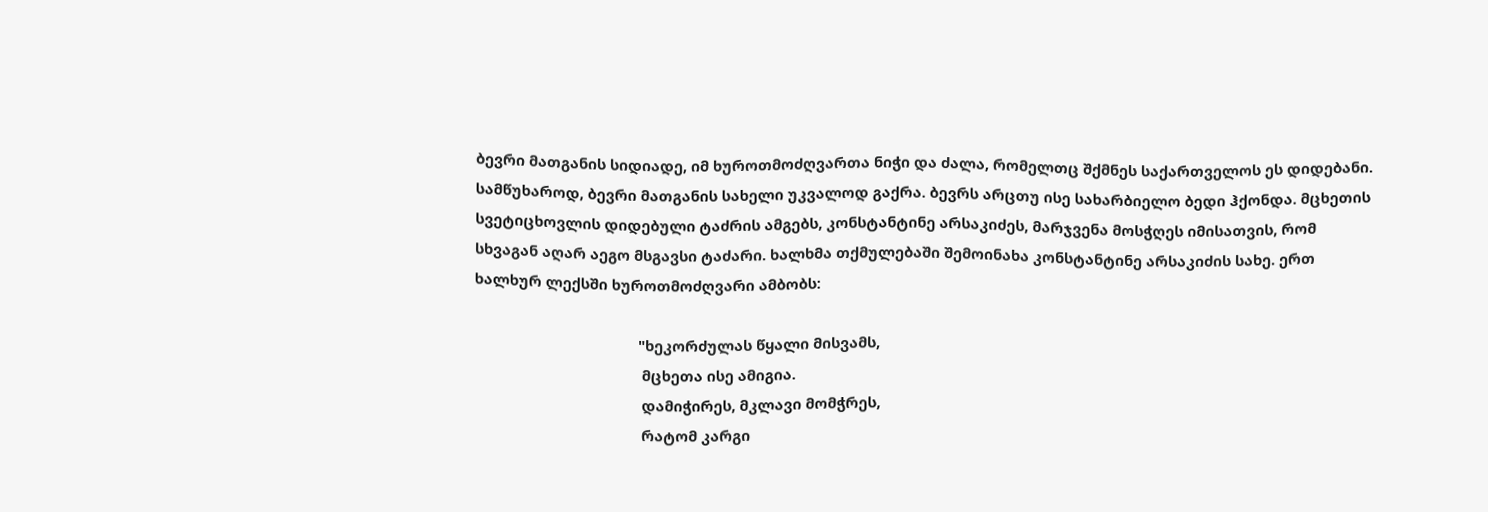ბევრი მათგანის სიდიადე, იმ ხუროთმოძღვართა ნიჭი და ძალა, რომელთც შქმნეს საქართველოს ეს დიდებანი. სამწუხაროდ, ბევრი მათგანის სახელი უკვალოდ გაქრა. ბევრს არცთუ ისე სახარბიელო ბედი ჰქონდა. მცხეთის სვეტიცხოვლის დიდებული ტაძრის ამგებს, კონსტანტინე არსაკიძეს, მარჯვენა მოსჭღეს იმისათვის, რომ სხვაგან აღარ აეგო მსგავსი ტაძარი. ხალხმა თქმულებაში შემოინახა კონსტანტინე არსაკიძის სახე. ერთ ხალხურ ლექსში ხუროთმოძღვარი ამბობს:

                                         "ხეკორძულას წყალი მისვამს,
                                          მცხეთა ისე ამიგია.
                                          დამიჭირეს, მკლავი მომჭრეს,
                                          რატომ კარგი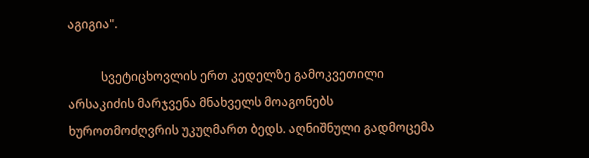აგიგია".

           სვეტიცხოვლის ერთ კედელზე გამოკვეთილი არსაკიძის მარჯვენა მნახველს მოაგონებს ხუროთმოძღვრის უკუღმართ ბედს. აღნიშნული გადმოცემა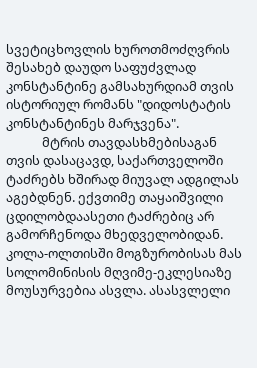სვეტიცხოვლის ხუროთმოძღვრის შესახებ დაუდო საფუძვლად კონსტანტინე გამსახურდიამ თვის ისტორიულ რომანს "დიდოსტატის კონსტანტინეს მარჯვენა".
            მტრის თავდასხმებისაგან თვის დასაცავდ, საქართველოში ტაძრებს ხშირად მიუვალ ადგილას აგებდნენ. ექვთიმე თაყაიშვილი ცდილობდაასეთი ტაძრებიც არ გამორჩენოდა მხედველობიდან. კოლა-ოლთისში მოგზურობისას მას სოლომინისის მღვიმე-ეკლესიაზე მოუსურვებია ასვლა. ასასვლელი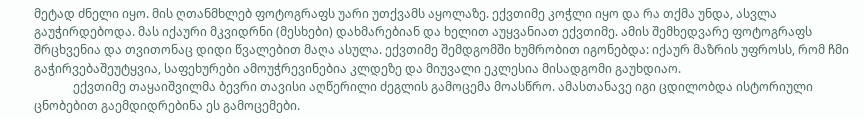მეტად ძნელი იყო. მის ღთანმხლებ ფოტოგრაფს უარი უთქვამს აყოლაზე. ექვთიმე კოჭლი იყო და რა თქმა უნდა, ასვლა გაუჭირდებოდა. მას იქაური მკვიდრნი (მესხები) დახმარებიან და ხელით აუყვანიათ ექვთიმე. ამის შემხედვარე ფოტოგრაფს შრცხვენია და თვითონაც დიდი წვალებით მაღა ასულა. ექვთიმე შემდგომში ხუმრობით იგონებდა: იქაურ მაზრის უფროსს, რომ ჩმი გაჭირვებაშეუტყვია, საფეხურები ამოუჭრევინებია კლდეზე და მიუვალი ეკლესია მისადგომი გაუხდიაო.
             ექვთიმე თაყაიშვილმა ბევრი თავისი აღწერილი ძეგლის გამოცემა მოასწრო. ამასთანავე იგი ცდილობდა ისტორიული ცნობებით გაემდიდრებინა ეს გამოცემები.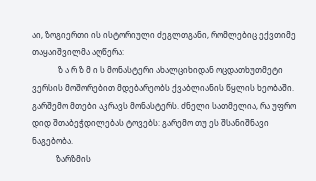აი, ზოგიერთი ის ისტორიული ძეგლთგანი, რომლებიც ექვთიმე თაყაიშვილმა აღწერა:
             ზ ა რ ზ მ ი ს მონასტერი ახალციხიდან ოცდათხუთმეტი ვერსის მოშორებით მდებარეობს ქვაბლიანის წყლის ხეობაში. გარშემო მთები აკრავს მონასტერს. ძნელი სათმელია, რა უფრო დიდ შთაბეჭდილებას ტოვებს: გარემო თუ ეს შსანიშნავი ნაგებობა.
            ზარზმის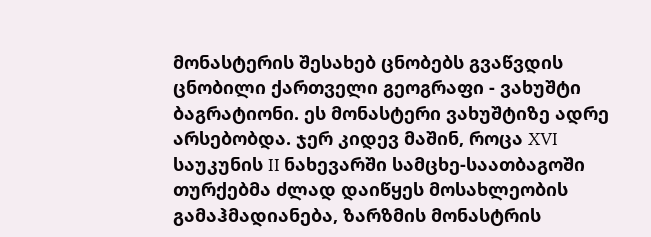მონასტერის შესახებ ცნობებს გვაწვდის ცნობილი ქართველი გეოგრაფი - ვახუშტი ბაგრატიონი. ეს მონასტერი ვახუშტიზე ადრე არსებობდა. ჯერ კიდევ მაშინ, როცა XVI საუკუნის II ნახევარში სამცხე-საათბაგოში თურქებმა ძლად დაიწყეს მოსახლეობის გამაჰმადიანება, ზარზმის მონასტრის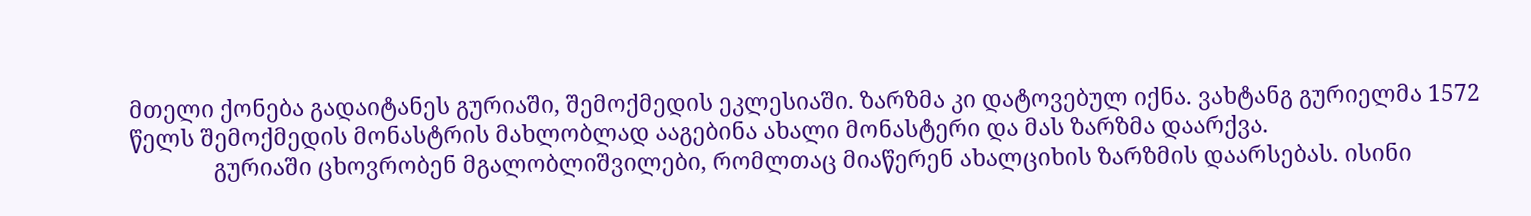მთელი ქონება გადაიტანეს გურიაში, შემოქმედის ეკლესიაში. ზარზმა კი დატოვებულ იქნა. ვახტანგ გურიელმა 1572 წელს შემოქმედის მონასტრის მახლობლად ააგებინა ახალი მონასტერი და მას ზარზმა დაარქვა.
              გურიაში ცხოვრობენ მგალობლიშვილები, რომლთაც მიაწერენ ახალციხის ზარზმის დაარსებას. ისინი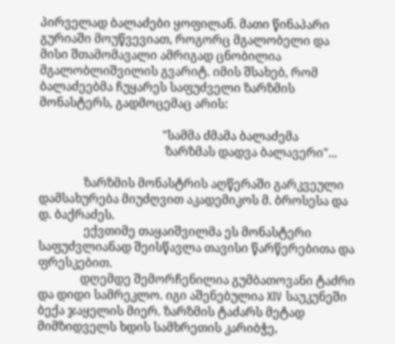პირველად ბალაძები ყოფილან. მათი წინაპარი გურიაში მოუწვევიათ, როგორც მგალობელი და მისი შთამომავალი ამრიგად ცნობილია მგალობლიშვილის გვარიტ. იმის შსახებ, რომ ბალაძეებმა ჩუყარეს საფუძველი ზარზმის მონასტერს, გადმოცემაც არის:

                                         "სამმა ძმამა ბალაძემა
                                          ზარზმას დადვა ბალავერი"...

               ზარზმის მონასტრის აღწერაში გარკვეული დამსახურება მიუძღვით აკადემიკოს მ. ბროსესა და დ. ბაქრაძეს.
               ექვთიმე თაყაიშვილმა ეს მონასტერი საფუძვლიანად შეისწავლა თავისი წარწერებითა და ფრესკებით.
              დღემდე შემორჩენილია გუმბათოვანი ტაძრი და დიდი სამრეკლო. იგი აშენებულია XIV საუკუნეში ბექა ჯაყელის მიერ. ზარზმის ტაძარს მეტად მიმზიდველს ხდის სამხრეთის კარიბჭე,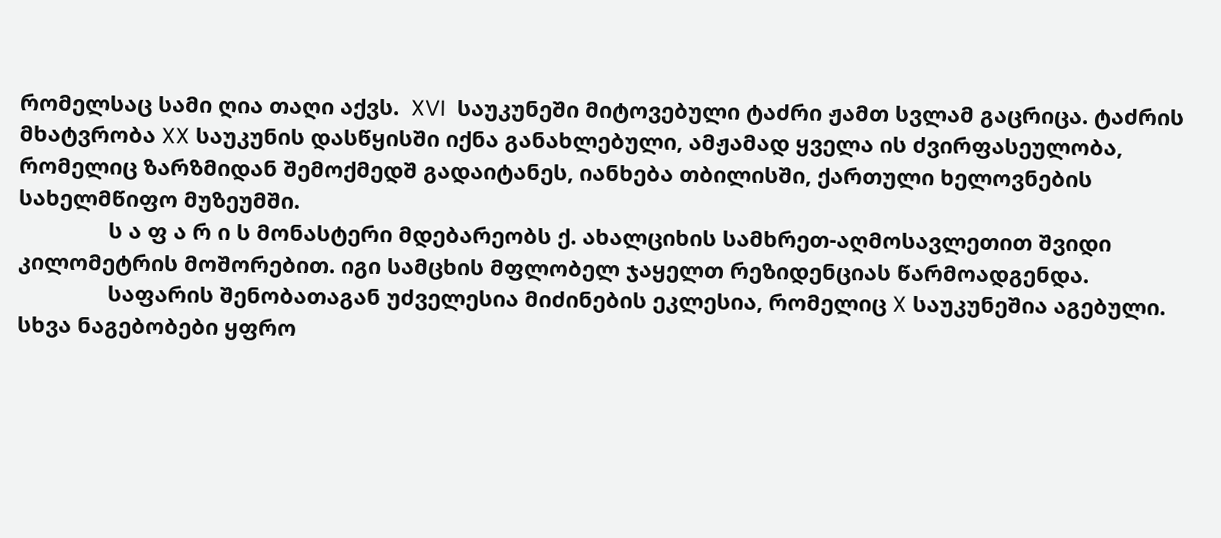რომელსაც სამი ღია თაღი აქვს.  XVI  საუკუნეში მიტოვებული ტაძრი ჟამთ სვლამ გაცრიცა. ტაძრის მხატვრობა XX საუკუნის დასწყისში იქნა განახლებული, ამჟამად ყველა ის ძვირფასეულობა, რომელიც ზარზმიდან შემოქმედშ გადაიტანეს, იანხება თბილისში, ქართული ხელოვნების სახელმწიფო მუზეუმში.
               ს ა ფ ა რ ი ს მონასტერი მდებარეობს ქ. ახალციხის სამხრეთ-აღმოსავლეთით შვიდი კილომეტრის მოშორებით. იგი სამცხის მფლობელ ჯაყელთ რეზიდენციას წარმოადგენდა.
               საფარის შენობათაგან უძველესია მიძინების ეკლესია, რომელიც X საუკუნეშია აგებული. სხვა ნაგებობები ყფრო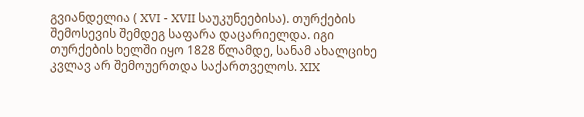გვიანდელია ( XVI - XVII საუკუნეებისა). თურქების შემოსევის შემდეგ საფარა დაცარიელდა. იგი თურქების ხელში იყო 1828 წლამდე, სანამ ახალციხე კვლავ არ შემოუერთდა საქართველოს. XIX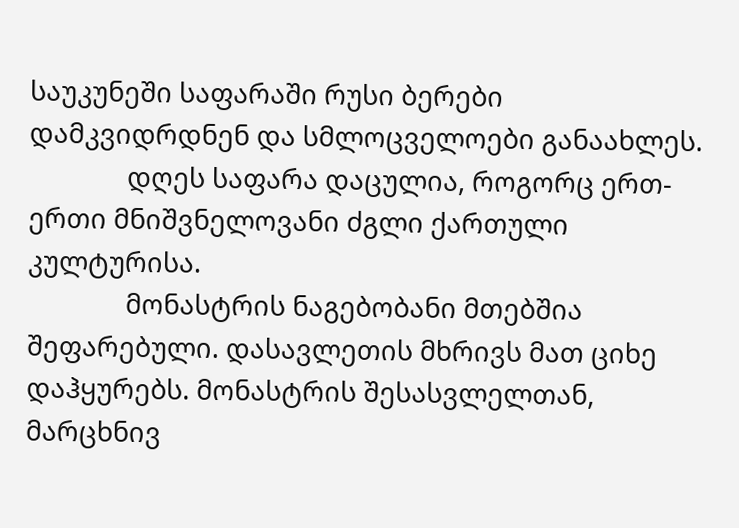საუკუნეში საფარაში რუსი ბერები დამკვიდრდნენ და სმლოცველოები განაახლეს.
              დღეს საფარა დაცულია, როგორც ერთ-ერთი მნიშვნელოვანი ძგლი ქართული კულტურისა.
              მონასტრის ნაგებობანი მთებშია შეფარებული. დასავლეთის მხრივს მათ ციხე დაჰყურებს. მონასტრის შესასვლელთან, მარცხნივ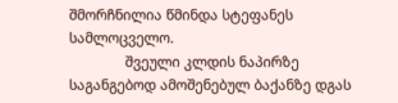შმორჩნილია წმინდა სტეფანეს სამლოცველო.
              შვეული კლდის ნაპირზე საგანგებოდ ამოშენებულ ბაქანზე დგას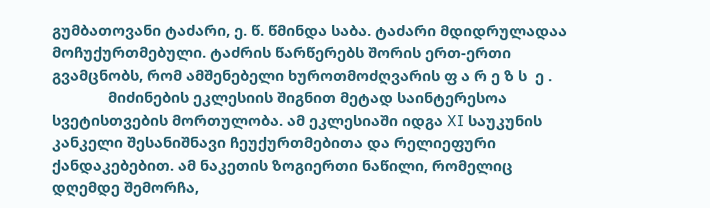გუმბათოვანი ტაძარი, ე. წ. წმინდა საბა. ტაძარი მდიდრულადაა მოჩუქურთმებული. ტაძრის წარწერებს შორის ერთ-ერთი გვამცნობს, რომ ამშენებელი ხუროთმოძღვარის ფ ა რ ე ზ ს  ე .
              მიძინების ეკლესიის შიგნით მეტად საინტერესოა სვეტისთვების მორთულობა. ამ ეკლესიაში იდგა XI საუკუნის კანკელი შესანიშნავი ჩეუქურთმებითა და რელიეფური ქანდაკებებით. ამ ნაკეთის ზოგიერთი ნაწილი, რომელიც დღემდე შემორჩა,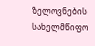ზელოვნების სახელმწიფო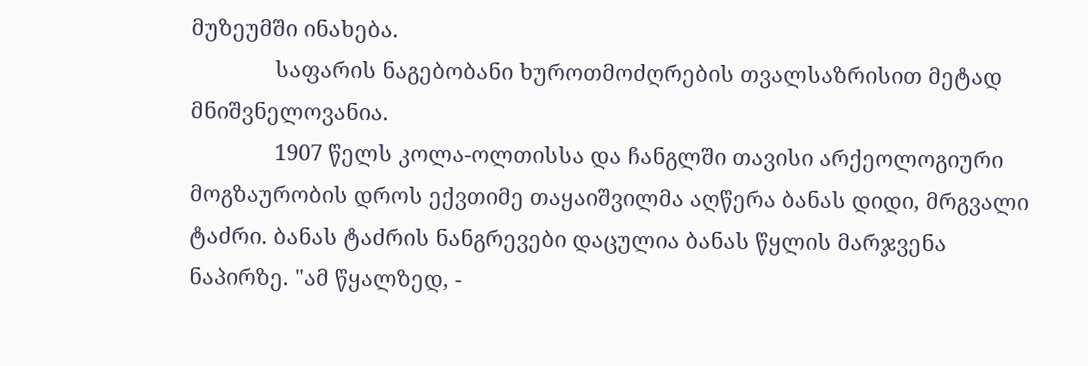მუზეუმში ინახება.
              საფარის ნაგებობანი ხუროთმოძღრების თვალსაზრისით მეტად მნიშვნელოვანია.
              1907 წელს კოლა-ოლთისსა და ჩანგლში თავისი არქეოლოგიური მოგზაურობის დროს ექვთიმე თაყაიშვილმა აღწერა ბანას დიდი, მრგვალი ტაძრი. ბანას ტაძრის ნანგრევები დაცულია ბანას წყლის მარჯვენა ნაპირზე. "ამ წყალზედ, -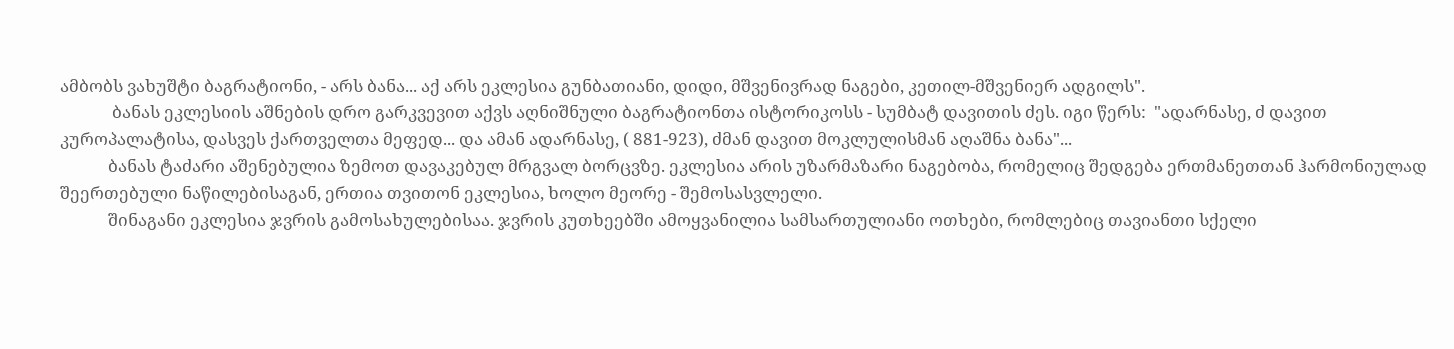ამბობს ვახუშტი ბაგრატიონი, - არს ბანა... აქ არს ეკლესია გუნბათიანი, დიდი, მშვენივრად ნაგები, კეთილ-მშვენიერ ადგილს".
             ბანას ეკლესიის აშნების დრო გარკვევით აქვს აღნიშნული ბაგრატიონთა ისტორიკოსს - სუმბატ დავითის ძეს. იგი წერს:  "ადარნასე, ძ დავით კუროპალატისა, დასვეს ქართველთა მეფედ... და ამან ადარნასე, ( 881-923), ძმან დავით მოკლულისმან აღაშნა ბანა"...
            ბანას ტაძარი აშენებულია ზემოთ დავაკებულ მრგვალ ბორცვზე. ეკლესია არის უზარმაზარი ნაგებობა, რომელიც შედგება ერთმანეთთან ჰარმონიულად შეერთებული ნაწილებისაგან, ერთია თვითონ ეკლესია, ხოლო მეორე - შემოსასვლელი.
            შინაგანი ეკლესია ჯვრის გამოსახულებისაა. ჯვრის კუთხეებში ამოყვანილია სამსართულიანი ოთხები, რომლებიც თავიანთი სქელი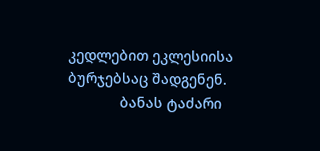კედლებით ეკლესიისა ბურჯებსაც შადგენენ.
             ბანას ტაძარი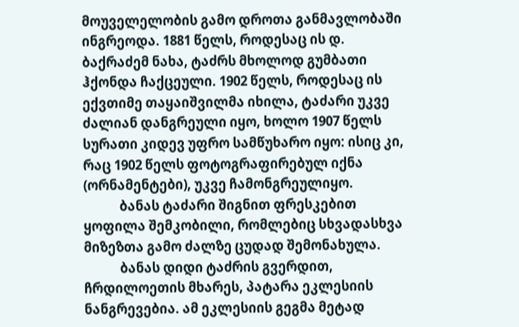მოუველელობის გამო დროთა განმავლობაში ინგრეოდა. 1881 წელს, როდესაც ის დ. ბაქრაძემ ნახა, ტაძრს მხოლოდ გუმბათი ჰქონდა ჩაქცეული. 1902 წელს, როდესაც ის ექვთიმე თაყაიშვილმა იხილა, ტაძარი უკვე ძალიან დანგრეული იყო, ხოლო 1907 წელს სურათი კიდევ უფრო სამწუხარო იყო: ისიც კი, რაც 1902 წელს ფოტოგრაფირებულ იქნა (ორნამენტები), უკვე ჩამონგრეულიყო.
            ბანას ტაძარი შიგნით ფრესკებით ყოფილა შემკობილი, რომლებიც სხვადასხვა მიზეზთა გამო ძალზე ცუდად შემონახულა.
            ბანას დიდი ტაძრის გვერდით, ჩრდილოეთის მხარეს, პატარა ეკლესიის ნანგრევებია. ამ ეკლესიის გეგმა მეტად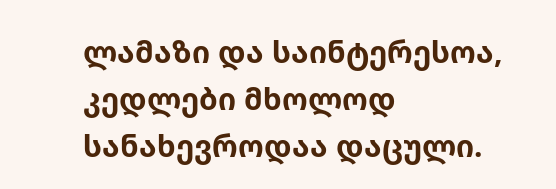ლამაზი და საინტერესოა, კედლები მხოლოდ სანახევროდაა დაცული.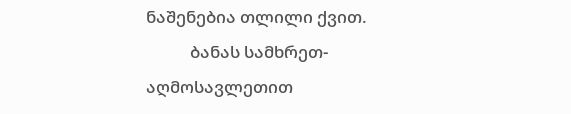ნაშენებია თლილი ქვით.
           ბანას სამხრეთ-აღმოსავლეთით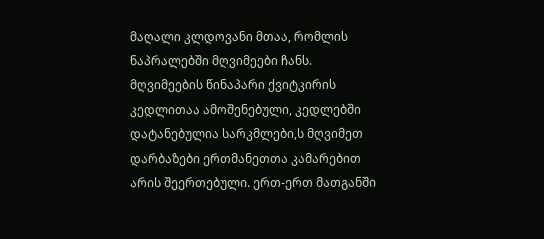მაღალი კლდოვანი მთაა, რომლის ნაპრალებში მღვიმეები ჩანს. მღვიმეების წინაპარი ქვიტკირის კედლითაა ამოშენებული, კედლებში დატანებულია სარკმლები,ს მღვიმეთ დარბაზები ერთმანეთთა კამარებით არის შეერთებული. ერთ-ერთ მათგანში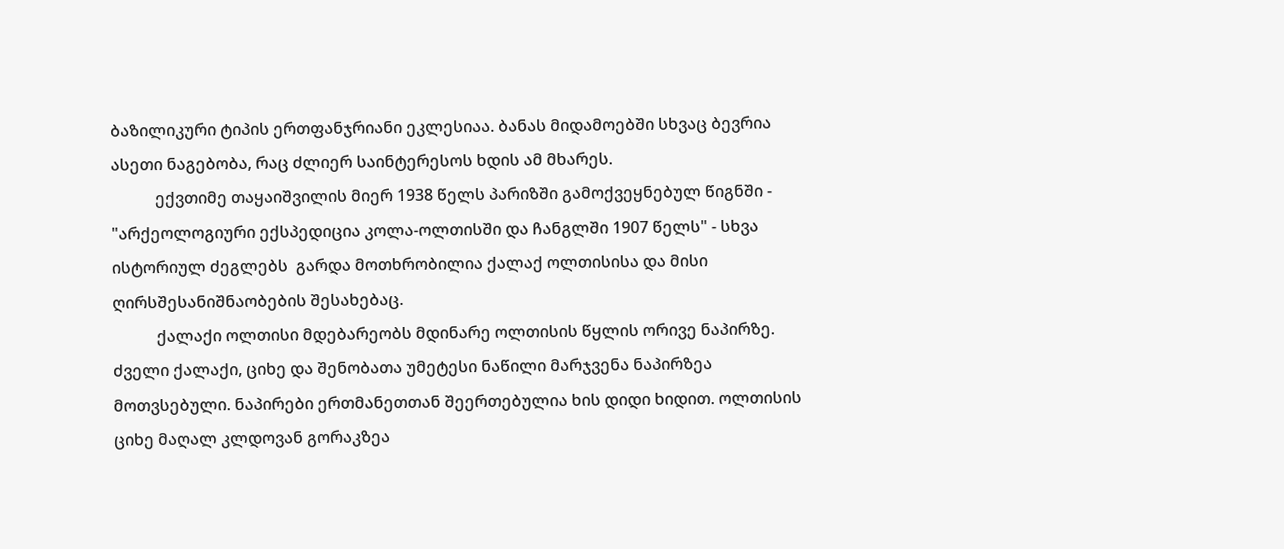ბაზილიკური ტიპის ერთფანჯრიანი ეკლესიაა. ბანას მიდამოებში სხვაც ბევრია ასეთი ნაგებობა, რაც ძლიერ საინტერესოს ხდის ამ მხარეს.
           ექვთიმე თაყაიშვილის მიერ 1938 წელს პარიზში გამოქვეყნებულ წიგნში - "არქეოლოგიური ექსპედიცია კოლა-ოლთისში და ჩანგლში 1907 წელს" - სხვა ისტორიულ ძეგლებს  გარდა მოთხრობილია ქალაქ ოლთისისა და მისი ღირსშესანიშნაობების შესახებაც.
           ქალაქი ოლთისი მდებარეობს მდინარე ოლთისის წყლის ორივე ნაპირზე. ძველი ქალაქი, ციხე და შენობათა უმეტესი ნაწილი მარჯვენა ნაპირზეა მოთვსებული. ნაპირები ერთმანეთთან შეერთებულია ხის დიდი ხიდით. ოლთისის ციხე მაღალ კლდოვან გორაკზეა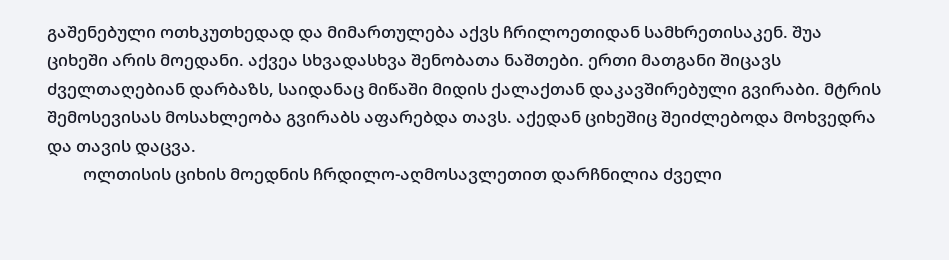გაშენებული ოთხკუთხედად და მიმართულება აქვს ჩრილოეთიდან სამხრეთისაკენ. შუა ციხეში არის მოედანი. აქვეა სხვადასხვა შენობათა ნაშთები. ერთი მათგანი შიცავს ძველთაღებიან დარბაზს, საიდანაც მიწაში მიდის ქალაქთან დაკავშირებული გვირაბი. მტრის შემოსევისას მოსახლეობა გვირაბს აფარებდა თავს. აქედან ციხეშიც შეიძლებოდა მოხვედრა და თავის დაცვა.
         ოლთისის ციხის მოედნის ჩრდილო-აღმოსავლეთით დარჩნილია ძველი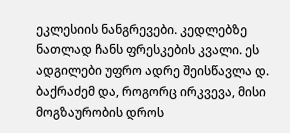ეკლესიის ნანგრევები. კედლებზე ნათლად ჩანს ფრესკების კვალი. ეს ადგილები უფრო ადრე შეისწავლა დ. ბაქრაძემ და, როგორც ირკვევა, მისი მოგზაურობის დროს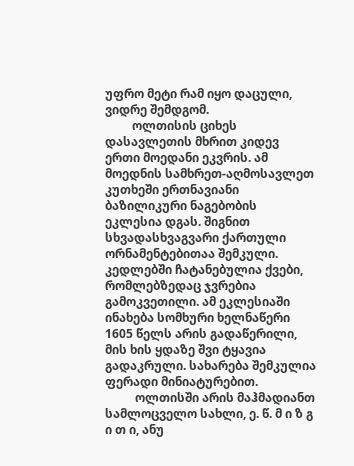უფრო მეტი რამ იყო დაცული, ვიდრე შემდგომ.
         ოლთისის ციხეს დასავლეთის მხრით კიდევ ერთი მოედანი ეკვრის. ამ მოედნის სამხრეთ-აღმოსავლეთ კუთხეში ერთნავიანი ბაზილიკური ნაგებობის ეკლესია დგას. შიგნით სხვადასხვაგვარი ქართული ორნამენტებითაა შემკული. კედლებში ჩატანებულია ქვები, რომლებზედაც ჯვრებია გამოკვეთილი. ამ ეკლესიაში ინახება სომხური ხელნაწერი 1605 წელს არის გადაწერილი, მის ხის ყდაზე შვი ტყავია გადაკრული. სახარება შემკულია ფერადი მინიატურებით.
          ოლთისში არის მაჰმადიანთ სამლოცველო სახლი, ე. წ. მ ი ზ გ ი თ ი, ანუ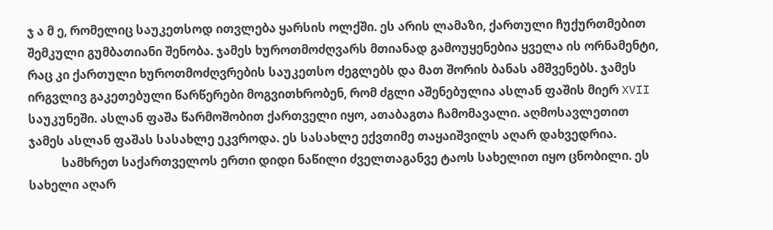ჯ ა მ ე, რომელიც საუკეთსოდ ითვლება ყარსის ოლქში. ეს არის ლამაზი, ქართული ჩუქურთმებით შემკული გუმბათიანი შენობა. ჯამეს ხუროთმოძღვარს მთიანად გამოუყენებია ყველა ის ორნამენტი, რაც კი ქართული ხუროთმოძღვრების საუკეთსო ძეგლებს და მათ შორის ბანას ამშვენებს. ჯამეს ირგვლივ გაკეთებული წარწერები მოგვითხრობენ, რომ ძგლი აშენებულია ასლან ფაშის მიერ XVII საუკუნეში. ასლან ფაშა წარმოშობით ქართველი იყო, ათაბაგთა ჩამომავალი. აღმოსავლეთით ჯამეს ასლან ფაშას სასახლე ეკვროდა. ეს სასახლე ექვთიმე თაყაიშვილს აღარ დახვედრია.
           სამხრეთ საქართველოს ერთი დიდი ნაწილი ძველთაგანვე ტაოს სახელით იყო ცნობილი. ეს სახელი აღარ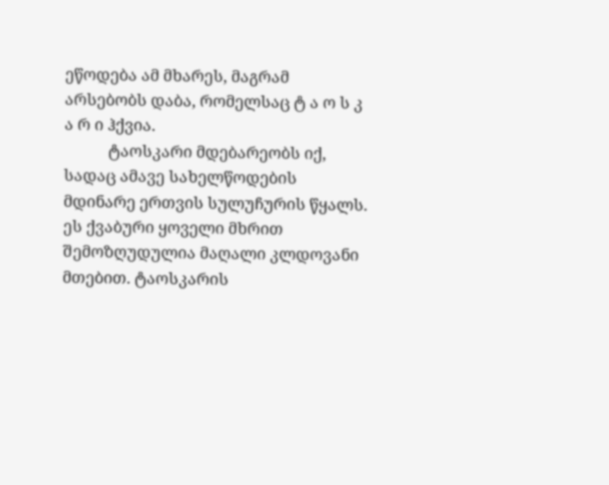ეწოდება ამ მხარეს, მაგრამ არსებობს დაბა, რომელსაც ტ ა ო ს კ ა რ ი ჰქვია.
           ტაოსკარი მდებარეობს იქ, სადაც ამავე სახელწოდების მდინარე ერთვის სულუჩურის წყალს. ეს ქვაბური ყოველი მხრით შემოზღუდულია მაღალი კლდოვანი მთებით. ტაოსკარის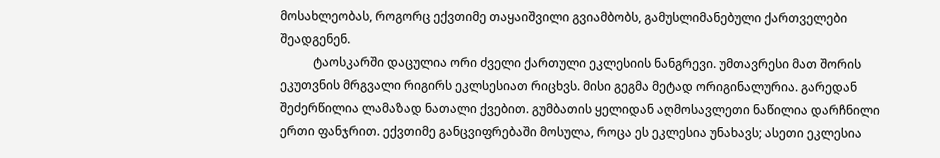მოსახლეობას, როგორც ექვთიმე თაყაიშვილი გვიამბობს, გამუსლიმანებული ქართველები შეადგენენ.
           ტაოსკარში დაცულია ორი ძველი ქართული ეკლესიის ნანგრევი. უმთავრესი მათ შორის ეკუთვნის მრგვალი რიგირს ეკლსესიათ რიცხვს. მისი გეგმა მეტად ორიგინალურია. გარედან შეძერწილია ლამაზად ნათალი ქვებით. გუმბათის ყელიდან აღმოსავლეთი ნაწილია დარჩნილი ერთი ფანჯრით. ექვთიმე განცვიფრებაში მოსულა, როცა ეს ეკლესია უნახავს; ასეთი ეკლესია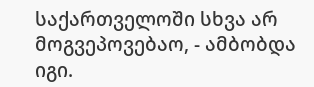საქართველოში სხვა არ მოგვეპოვებაო, - ამბობდა იგი.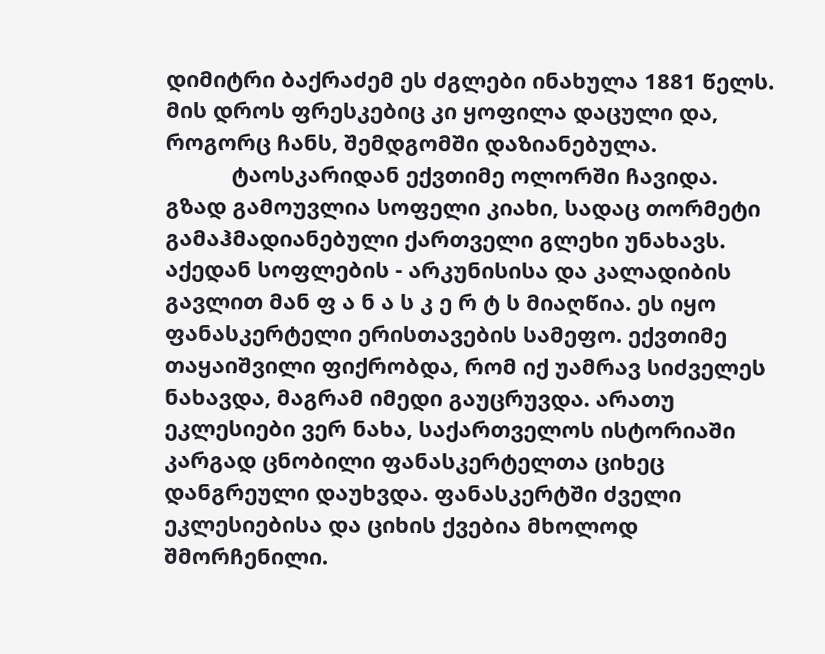დიმიტრი ბაქრაძემ ეს ძგლები ინახულა 1881 წელს. მის დროს ფრესკებიც კი ყოფილა დაცული და, როგორც ჩანს, შემდგომში დაზიანებულა.
           ტაოსკარიდან ექვთიმე ოლორში ჩავიდა. გზად გამოუვლია სოფელი კიახი, სადაც თორმეტი გამაჰმადიანებული ქართველი გლეხი უნახავს. აქედან სოფლების - არკუნისისა და კალადიბის გავლით მან ფ ა ნ ა ს კ ე რ ტ ს მიაღწია. ეს იყო ფანასკერტელი ერისთავების სამეფო. ექვთიმე თაყაიშვილი ფიქრობდა, რომ იქ უამრავ სიძველეს ნახავდა, მაგრამ იმედი გაუცრუვდა. არათუ ეკლესიები ვერ ნახა, საქართველოს ისტორიაში კარგად ცნობილი ფანასკერტელთა ციხეც დანგრეული დაუხვდა. ფანასკერტში ძველი ეკლესიებისა და ციხის ქვებია მხოლოდ შმორჩენილი.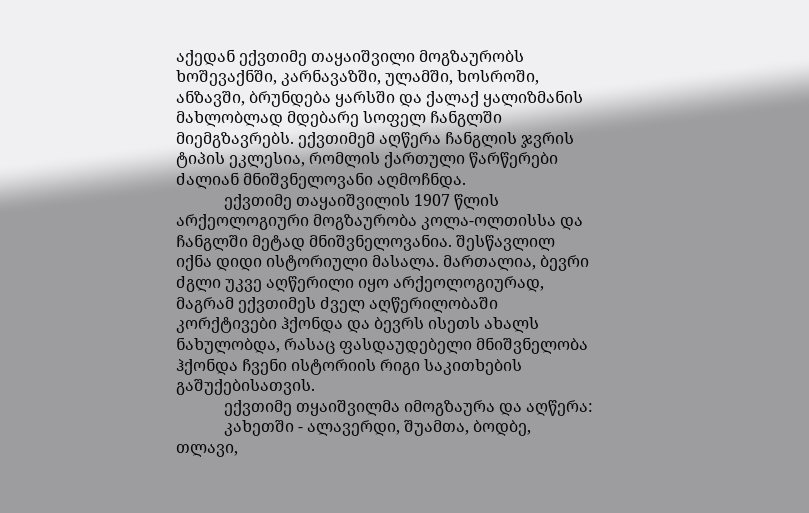აქედან ექვთიმე თაყაიშვილი მოგზაურობს ხოშევაქნში, კარნავაზში, ულამში, ხოსროში, ანზავში, ბრუნდება ყარსში და ქალაქ ყალიზმანის მახლობლად მდებარე სოფელ ჩანგლში მიემგზავრებს. ექვთიმემ აღწერა ჩანგლის ჯვრის ტიპის ეკლესია, რომლის ქართული წარწერები ძალიან მნიშვნელოვანი აღმოჩნდა.
            ექვთიმე თაყაიშვილის 1907 წლის არქეოლოგიური მოგზაურობა კოლა-ოლთისსა და ჩანგლში მეტად მნიშვნელოვანია. შესწავლილ იქნა დიდი ისტორიული მასალა. მართალია, ბევრი ძგლი უკვე აღწერილი იყო არქეოლოგიურად, მაგრამ ექვთიმეს ძველ აღწერილობაში კორქტივები ჰქონდა და ბევრს ისეთს ახალს ნახულობდა, რასაც ფასდაუდებელი მნიშვნელობა ჰქონდა ჩვენი ისტორიის რიგი საკითხების გაშუქებისათვის.
            ექვთიმე თყაიშვილმა იმოგზაურა და აღწერა:
            კახეთში - ალავერდი, შუამთა, ბოდბე, თლავი,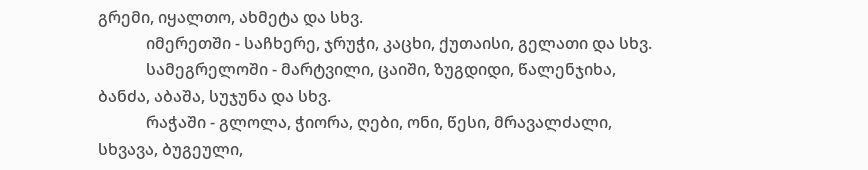გრემი, იყალთო, ახმეტა და სხვ.
            იმერეთში - საჩხერე, ჯრუჭი, კაცხი, ქუთაისი, გელათი და სხვ.
            სამეგრელოში - მარტვილი, ცაიში, ზუგდიდი, წალენჯიხა, ბანძა, აბაშა, სუჯუნა და სხვ.
            რაჭაში - გლოლა, ჭიორა, ღები, ონი, წესი, მრავალძალი, სხვავა, ბუგეული,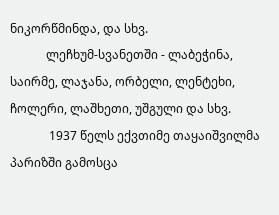ნიკორწმინდა, და სხვ.
            ლეჩხუმ-სვანეთში - ლაბეჭინა, საირმე, ლაჯანა, ორბელი, ლენტეხი, ჩოლერი, ლაშხეთი, უშგული და სხვ.
             1937 წელს ექვთიმე თაყაიშვილმა პარიზში გამოსცა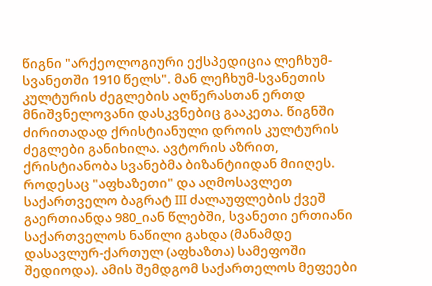წიგნი "არქეოლოგიური ექსპედიცია ლეჩხუმ-სვანეთში 1910 წელს". მან ლეჩხუმ-სვანეთის კულტურის ძეგლების აღწერასთან ერთდ მნიშვნელოვანი დასკვნებიც გააკეთა. წიგნში ძირითადად ქრისტიანული დროის კულტურის ძეგლები განიხილა. ავტორის აზრით, ქრისტიანობა სვანებმა ბიზანტიიდან მიიღეს. როდესაც "აფხაზეთი" და აღმოსავლეთ საქართველო ბაგრატ III ძალაუფლების ქვეშ გაერთიანდა 980_იან წლებში, სვანეთი ერთიანი საქართველოს ნაწილი გახდა (მანამდე დასავლურ-ქართულ (აფხაზთა) სამეფოში შედიოდა). ამის შემდგომ საქართელოს მეფეები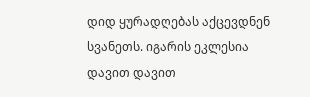დიდ ყურადღებას აქცევდნენ სვანეთს. იგარის ეკლესია დავით დავით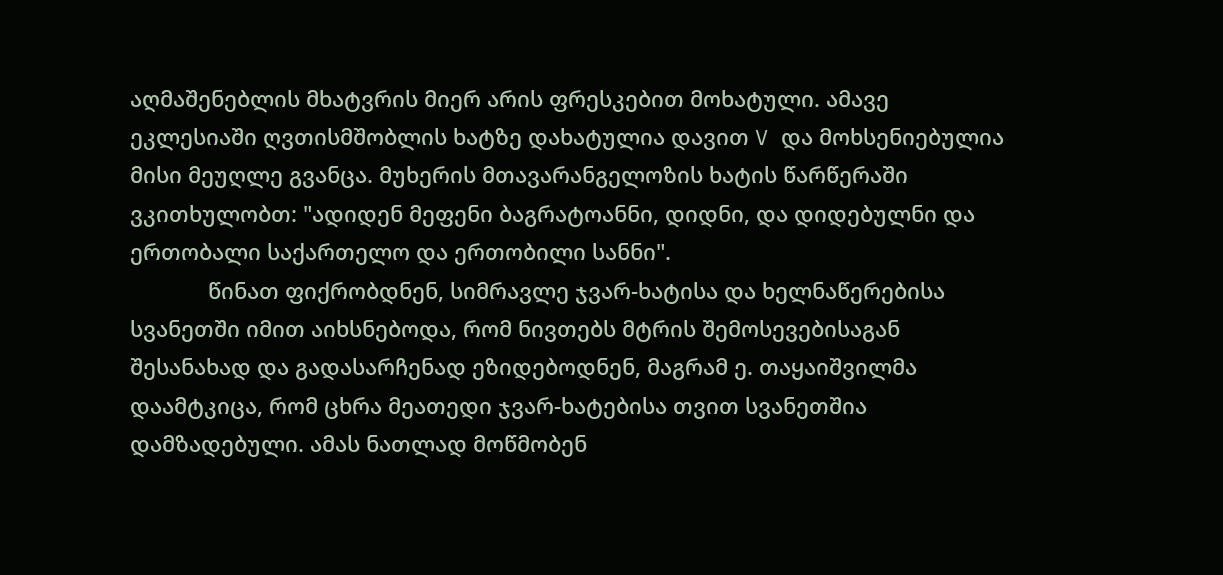აღმაშენებლის მხატვრის მიერ არის ფრესკებით მოხატული. ამავე ეკლესიაში ღვთისმშობლის ხატზე დახატულია დავით V და მოხსენიებულია მისი მეუღლე გვანცა. მუხერის მთავარანგელოზის ხატის წარწერაში ვკითხულობთ: "ადიდენ მეფენი ბაგრატოანნი, დიდნი, და დიდებულნი და ერთობალი საქართელო და ერთობილი სანნი".
             წინათ ფიქრობდნენ, სიმრავლე ჯვარ-ხატისა და ხელნაწერებისა სვანეთში იმით აიხსნებოდა, რომ ნივთებს მტრის შემოსევებისაგან შესანახად და გადასარჩენად ეზიდებოდნენ, მაგრამ ე. თაყაიშვილმა დაამტკიცა, რომ ცხრა მეათედი ჯვარ-ხატებისა თვით სვანეთშია დამზადებული. ამას ნათლად მოწმობენ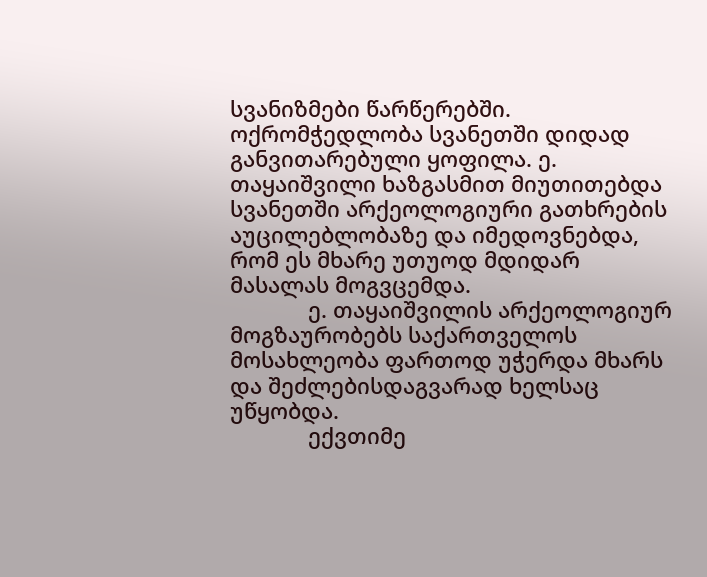სვანიზმები წარწერებში. ოქრომჭედლობა სვანეთში დიდად განვითარებული ყოფილა. ე. თაყაიშვილი ხაზგასმით მიუთითებდა სვანეთში არქეოლოგიური გათხრების აუცილებლობაზე და იმედოვნებდა, რომ ეს მხარე უთუოდ მდიდარ მასალას მოგვცემდა.
             ე. თაყაიშვილის არქეოლოგიურ მოგზაურობებს საქართველოს მოსახლეობა ფართოდ უჭერდა მხარს და შეძლებისდაგვარად ხელსაც უწყობდა.
             ექვთიმე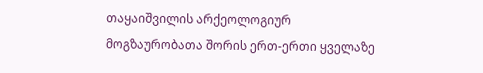თაყაიშვილის არქეოლოგიურ მოგზაურობათა შორის ერთ-ერთი ყველაზე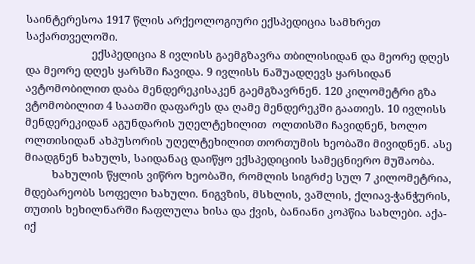საინტერესოა 1917 წლის არქეოლოგიური ექსპედიცია სამხრეთ საქართველოში.
                      ექსპედიცია 8 ივლისს გაემგზავრა თბილისიდან და მეორე დღეს და მეორე დღეს ყარსში ჩავიდა. 9 ივლისს ნაშუადღევს ყარსიდან ავტომობილით დაბა მენდერეკისაკენ გაემგზავრნენ. 120 კილომეტრი გზა ვტომობილით 4 საათში დაფარეს და ღამე მენდერეკში გაათიეს. 10 ივლისს მენდერეკიდან აგუნდარის უღელტეხილით  ოლთისში ჩავიდნენ, ხოლო ოლთისიდან ახპუსორის უღელტეხილით თორთუმის ხეობაში მივიდნენ. ასე მიადგნენ ხახულს, საიდანაც დაიწყო ექსპედიციის სამეცნიერო მუშაობა.
         ხახულის წყლის ვიწრო ხეობაში, რომლის სიგრძე სულ 7 კილომეტრია, მდებარეობს სოფელი ხახული. ნიგვზის, მსხლის, ვაშლის, ქლიავ-ჭანჭურის, თუთის ხეხილნარში ჩაფლულა ხისა და ქვის, ბანიანი კოპწია სახლები. აქა-იქ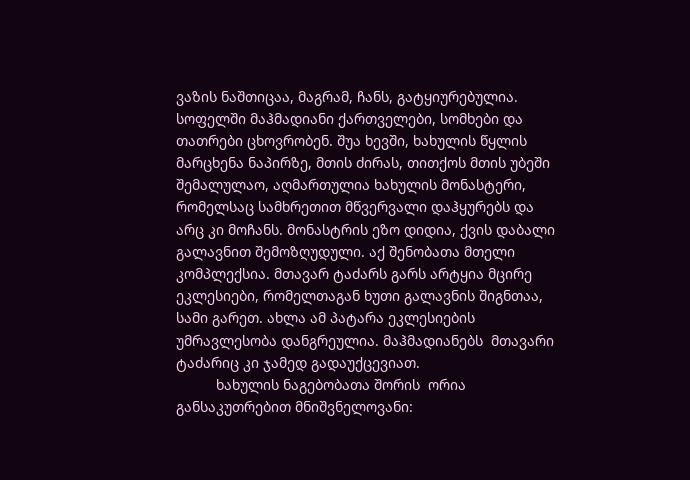ვაზის ნაშთიცაა, მაგრამ, ჩანს, გატყიურებულია. სოფელში მაჰმადიანი ქართველები, სომხები და  თათრები ცხოვრობენ. შუა ხევში, ხახულის წყლის მარცხენა ნაპირზე, მთის ძირას, თითქოს მთის უბეში შემალულაო, აღმართულია ხახულის მონასტერი, რომელსაც სამხრეთით მწვერვალი დაჰყურებს და არც კი მოჩანს. მონასტრის ეზო დიდია, ქვის დაბალი გალავნით შემოზღუდული. აქ შენობათა მთელი კომპლექსია. მთავარ ტაძარს გარს არტყია მცირე ეკლესიები, რომელთაგან ხუთი გალავნის შიგნთაა, სამი გარეთ. ახლა ამ პატარა ეკლესიების უმრავლესობა დანგრეულია. მაჰმადიანებს  მთავარი ტაძარიც კი ჯამედ გადაუქცევიათ.
          ხახულის ნაგებობათა შორის  ორია განსაკუთრებით მნიშვნელოვანი: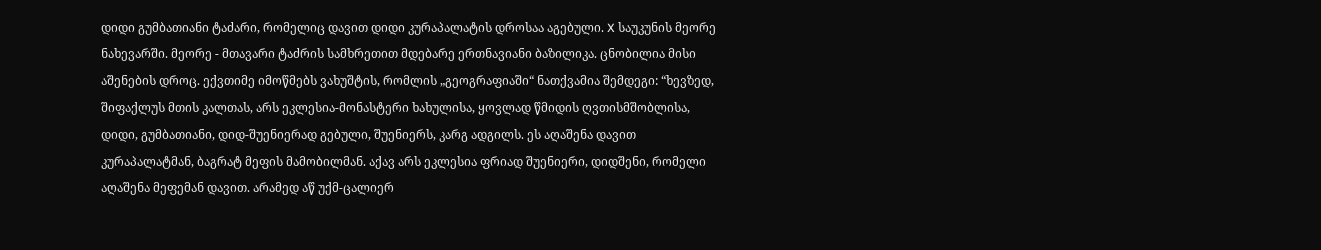დიდი გუმბათიანი ტაძარი, რომელიც დავით დიდი კურაპალატის დროსაა აგებული. X საუკუნის მეორე ნახევარში. მეორე - მთავარი ტაძრის სამხრეთით მდებარე ერთნავიანი ბაზილიკა. ცნობილია მისი აშენების დროც. ექვთიმე იმოწმებს ვახუშტის, რომლის „გეოგრაფიაში“ ნათქვამია შემდეგი: “ხევზედ, შიფაქლუს მთის კალთას, არს ეკლესია-მონასტერი ხახულისა, ყოვლად წმიდის ღვთისმშობლისა, დიდი, გუმბათიანი, დიდ-შუენიერად გებული, შუენიერს, კარგ ადგილს. ეს აღაშენა დავით კურაპალატმან, ბაგრატ მეფის მამობილმან. აქავ არს ეკლესია ფრიად შუენიერი, დიდშენი, რომელი აღაშენა მეფემან დავით. არამედ აწ უქმ-ცალიერ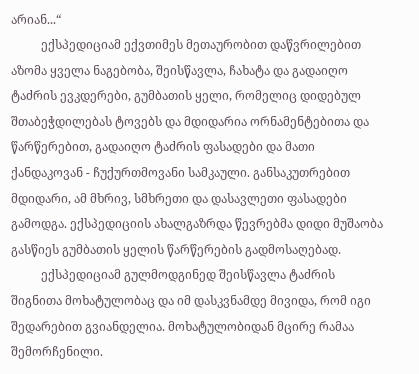არიან...“
          ექსპედიციამ ექვთიმეს მეთაურობით დაწვრილებით აზომა ყველა ნაგებობა, შეისწავლა, ჩახატა და გადაიღო ტაძრის ევკდერები, გუმბათის ყელი, რომელიც დიდებულ შთაბეჭდილებას ტოვებს და მდიდარია ორნამენტებითა და წარწერებით, გადაიღო ტაძრის ფასადები და მათი ქანდაკოვან - ჩუქურთმოვანი სამკაული. განსაკუთრებით მდიდარი, ამ მხრივ, სმხრეთი და დასავლეთი ფასადები გამოდგა. ექსპედიციის ახალგაზრდა წევრებმა დიდი მუშაობა გასწიეს გუმბათის ყელის წარწერების გადმოსაღებად.
          ექსპედიციამ გულმოდგინედ შეისწავლა ტაძრის შიგნითა მოხატულობაც და იმ დასკვნამდე მივიდა, რომ იგი შედარებით გვიანდელია. მოხატულობიდან მცირე რამაა შემორჩენილი.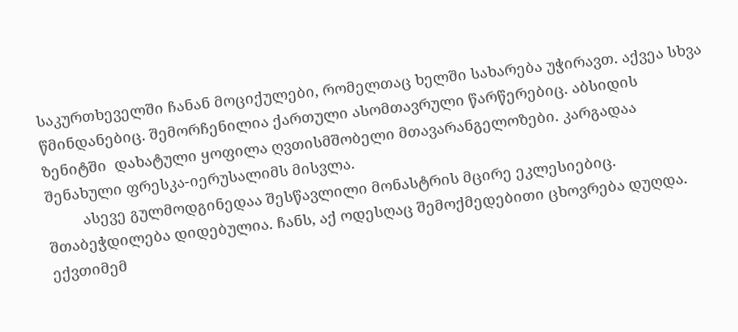საკურთხეველში ჩანან მოციქულები, რომელთაც ხელში სახარება უჭირავთ. აქვეა სხვა წმინდანებიც. შემორჩენილია ქართული ასომთავრული წარწერებიც. აბსიდის ზენიტში  დახატული ყოფილა ღვთისმშობელი მთავარანგელოზები. კარგადაა შენახული ფრესკა-იერუსალიმს მისვლა.
         ასევე გულმოდგინედაა შესწავლილი მონასტრის მცირე ეკლესიებიც. შთაბეჭდილება დიდებულია. ჩანს, აქ ოდესღაც შემოქმედებითი ცხოვრება დუღდა. ექვთიმემ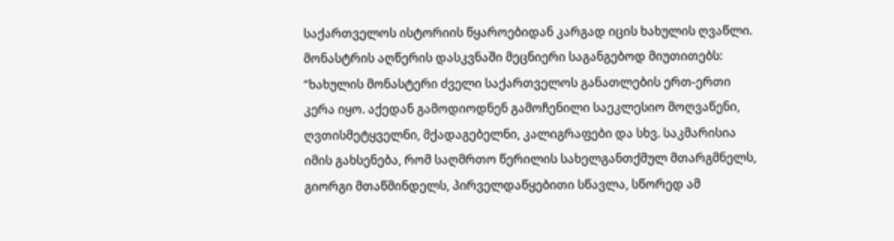საქართველოს ისტორიის წყაროებიდან კარგად იცის ხახულის ღვაწლი. მონასტრის აღწერის დასკვნაში მეცნიერი საგანგებოდ მიუთითებს: “ხახულის მონასტერი ძველი საქართველოს განათლების ერთ-ერთი კერა იყო. აქედან გამოდიოდნენ გამოჩენილი საეკლესიო მოღვაწენი, ღვთისმეტყველნი, მქადაგებელნი, კალიგრაფები და სხვ. საკმარისია იმის გახსენება, რომ საღმრთო წერილის სახელგანთქმულ მთარგმნელს, გიორგი მთაწმინდელს, პირველდაწყებითი სწავლა, სწორედ ამ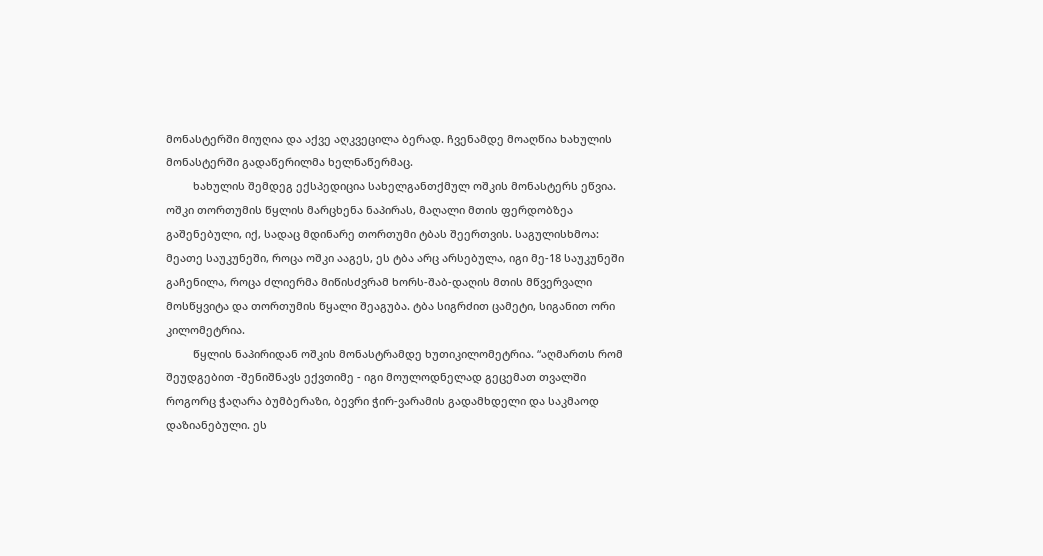მონასტერში მიუღია და აქვე აღკვეცილა ბერად. ჩვენამდე მოაღწია ხახულის მონასტერში გადაწერილმა ხელნაწერმაც.
         ხახულის შემდეგ ექსპედიცია სახელგანთქმულ ოშკის მონასტერს ეწვია. ოშკი თორთუმის წყლის მარცხენა ნაპირას, მაღალი მთის ფერდობზეა გაშენებული, იქ, სადაც მდინარე თორთუმი ტბას შეერთვის. საგულისხმოა: მეათე საუკუნეში, როცა ოშკი ააგეს, ეს ტბა არც არსებულა, იგი მე-18 საუკუნეში გაჩენილა, როცა ძლიერმა მიწისძვრამ ხორს-შაბ-დაღის მთის მწვერვალი მოსწყვიტა და თორთუმის წყალი შეაგუბა. ტბა სიგრძით ცამეტი, სიგანით ორი კილომეტრია.
         წყლის ნაპირიდან ოშკის მონასტრამდე ხუთიკილომეტრია. “აღმართს რომ  შეუდგებით -შენიშნავს ექვთიმე - იგი მოულოდნელად გეცემათ თვალში როგორც ჭაღარა ბუმბერაზი, ბევრი ჭირ-ვარამის გადამხდელი და საკმაოდ დაზიანებული. ეს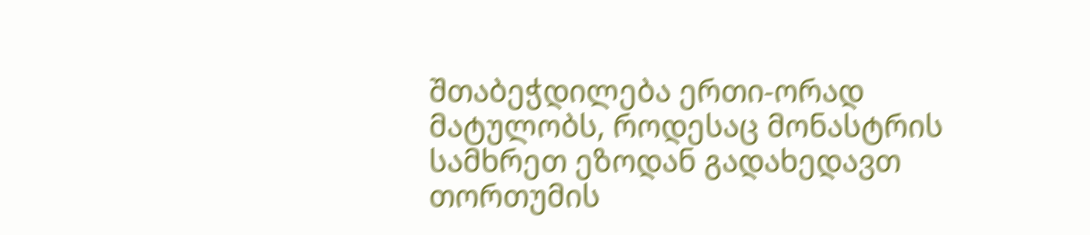შთაბეჭდილება ერთი-ორად მატულობს, როდესაც მონასტრის სამხრეთ ეზოდან გადახედავთ თორთუმის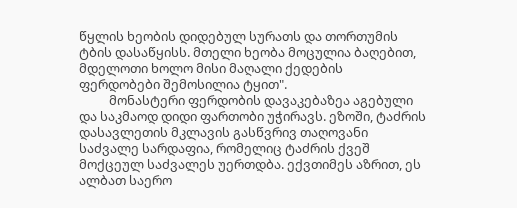წყლის ხეობის დიდებულ სურათს და თორთუმის ტბის დასაწყისს. მთელი ხეობა მოცულია ბაღებით, მდელოთი ხოლო მისი მაღალი ქედების ფერდობები შემოსილია ტყით".
          მონასტერი ფერდობის დავაკებაზეა აგებული და საკმაოდ დიდი ფართობი უჭირავს. ეზოში, ტაძრის დასავლეთის მკლავის გასწვრივ თაღოვანი საძვალე სარდაფია, რომელიც ტაძრის ქვეშ მოქცეულ საძვალეს უერთდბა. ექვთიმეს აზრით, ეს ალბათ საერო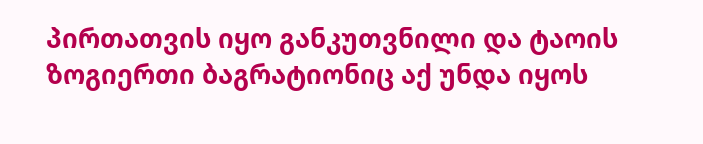პირთათვის იყო განკუთვნილი და ტაოის ზოგიერთი ბაგრატიონიც აქ უნდა იყოს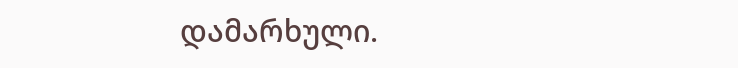დამარხული.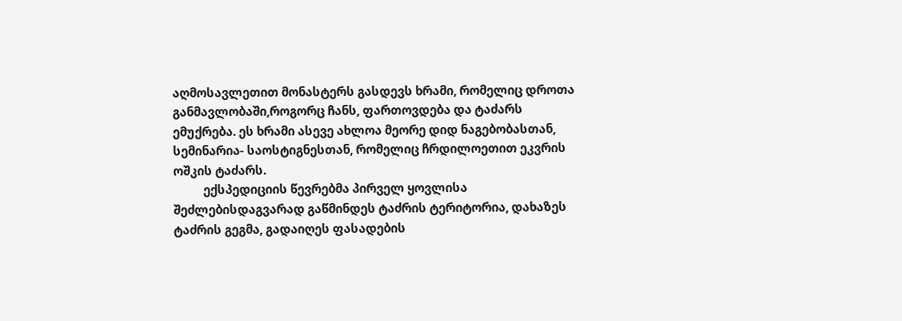აღმოსავლეთით მონასტერს გასდევს ხრამი, რომელიც დროთა განმავლობაში,როგორც ჩანს, ფართოვდება და ტაძარს ემუქრება. ეს ხრამი ასევე ახლოა მეორე დიდ ნაგებობასთან, სემინარია- საოსტიგნესთან, რომელიც ჩრდილოეთით ეკვრის ოშკის ტაძარს.
          ექსპედიციის წევრებმა პირველ ყოვლისა შეძლებისდაგვარად გაწმინდეს ტაძრის ტერიტორია, დახაზეს ტაძრის გეგმა, გადაიღეს ფასადების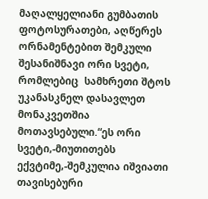მაღალყელიანი გუმბათის ფოტოსურათები, აღწერეს ორნამენტებით შემკული შესანიშნავი ორი სვეტი, რომლებიც  სამხრეთი შტოს უკანასკნელ დასავლეთ მონაკვეთშია მოთავსებული.“ეს ორი სვეტი,-მიუთითებს ექვტიმე,-შემკულია იშვიათი თავისებური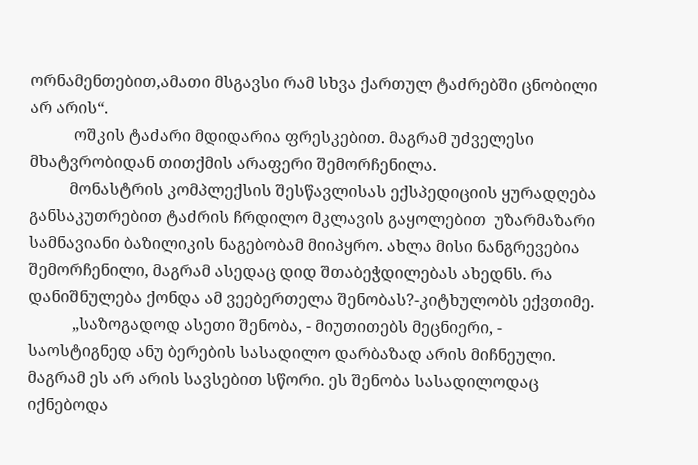ორნამენთებით,ამათი მსგავსი რამ სხვა ქართულ ტაძრებში ცნობილი არ არის“.
           ოშკის ტაძარი მდიდარია ფრესკებით. მაგრამ უძველესი მხატვრობიდან თითქმის არაფერი შემორჩენილა.
          მონასტრის კომპლექსის შესწავლისას ექსპედიციის ყურადღება განსაკუთრებით ტაძრის ჩრდილო მკლავის გაყოლებით  უზარმაზარი სამნავიანი ბაზილიკის ნაგებობამ მიიპყრო. ახლა მისი ნანგრევებია შემორჩენილი, მაგრამ ასედაც დიდ შთაბეჭდილებას ახედნს. რა დანიშნულება ქონდა ამ ვეებერთელა შენობას?-კიტხულობს ექვთიმე.
           „საზოგადოდ ასეთი შენობა, - მიუთითებს მეცნიერი, - საოსტიგნედ ანუ ბერების სასადილო დარბაზად არის მიჩნეული. მაგრამ ეს არ არის სავსებით სწორი. ეს შენობა სასადილოდაც იქნებოდა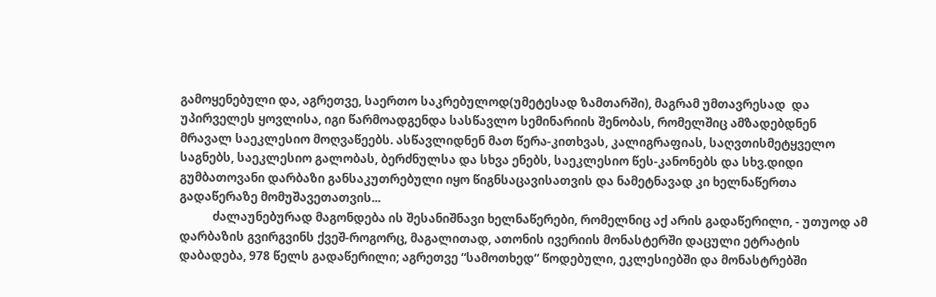გამოყენებული და, აგრეთვე, საერთო საკრებულოდ(უმეტესად ზამთარში), მაგრამ უმთავრესად  და უპირველეს ყოვლისა, იგი წარმოადგენდა სასწავლო სემინარიის შენობას, რომელშიც ამზადებდნენ მრავალ საეკლესიო მოღვაწეებს. ასწავლიდნენ მათ წერა-კითხვას, კალიგრაფიას, საღვთისმეტყველო საგნებს, საეკლესიო გალობას, ბერძნულსა და სხვა ენებს, საეკლესიო წეს-კანონებს და სხვ.დიდი გუმბათოვანი დარბაზი განსაკუთრებული იყო წიგნსაცავისათვის და ნამეტნავად კი ხელნაწერთა გადაწერაზე მომუშავეთათვის...
           ძალაუნებურად მაგონდება ის შესანიშნავი ხელნაწერები, რომელნიც აქ არის გადაწერილი, - უთუოდ ამ დარბაზის გვირგვინს ქვეშ-როგორც, მაგალითად, ათონის ივერიის მონასტერში დაცული ეტრატის დაბადება, 978 წელს გადაწერილი; აგრეთვე “სამოთხედ“ წოდებული, ეკლესიებში და მონასტრებში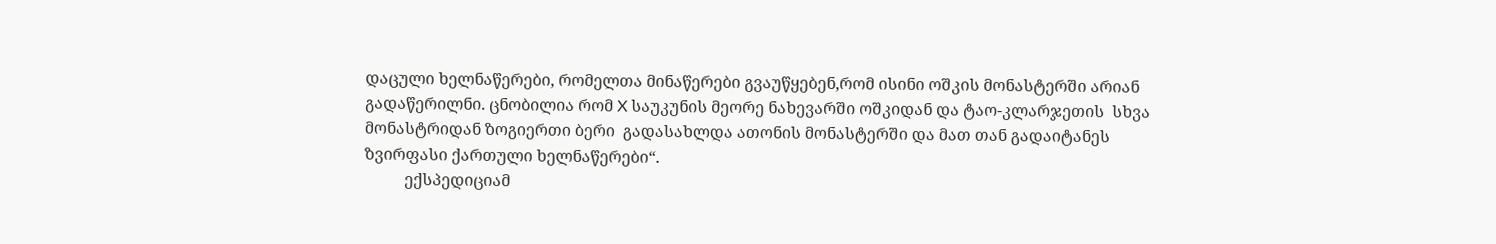დაცული ხელნაწერები, რომელთა მინაწერები გვაუწყებენ,რომ ისინი ოშკის მონასტერში არიან გადაწერილნი. ცნობილია რომ X საუკუნის მეორე ნახევარში ოშკიდან და ტაო-კლარჯეთის  სხვა მონასტრიდან ზოგიერთი ბერი  გადასახლდა ათონის მონასტერში და მათ თან გადაიტანეს ზვირფასი ქართული ხელნაწერები“.
          ექსპედიციამ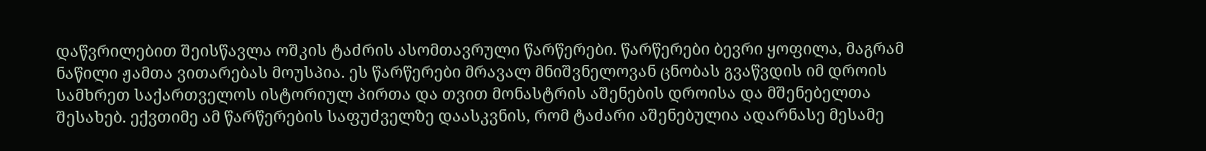დაწვრილებით შეისწავლა ოშკის ტაძრის ასომთავრული წარწერები. წარწერები ბევრი ყოფილა, მაგრამ ნაწილი ჟამთა ვითარებას მოუსპია. ეს წარწერები მრავალ მნიშვნელოვან ცნობას გვაწვდის იმ დროის სამხრეთ საქართველოს ისტორიულ პირთა და თვით მონასტრის აშენების დროისა და მშენებელთა შესახებ. ექვთიმე ამ წარწერების საფუძველზე დაასკვნის, რომ ტაძარი აშენებულია ადარნასე მესამე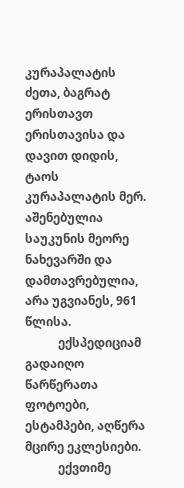კურაპალატის ძეთა, ბაგრატ ერისთავთ ერისთავისა და დავით დიდის, ტაოს კურაპალატის მერ. აშენებულია საუკუნის მეორე ნახევარში და დამთავრებულია, არა უგვიანეს, 961 წლისა.
           ექსპედიციამ გადაიღო წარწერათა ფოტოები, ესტამპები, აღწერა მცირე ეკლესიები.
           ექვთიმე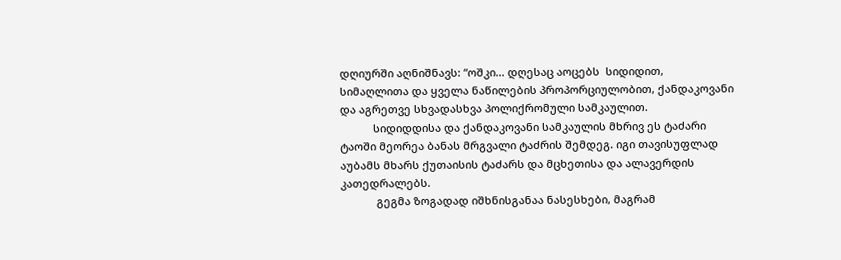დღიურში აღნიშნავს: “ოშკი... დღესაც აოცებს  სიდიდით, სიმაღლითა და ყველა ნაწილების პროპორციულობით, ქანდაკოვანი და აგრეთვე სხვადასხვა პოლიქრომული სამკაულით.
           სიდიდდისა და ქანდაკოვანი სამკაულის მხრივ ეს ტაძარი ტაოში მეორეა ბანას მრგვალი ტაძრის შემდეგ. იგი თავისუფლად აუბამს მხარს ქუთაისის ტაძარს და მცხეთისა და ალავერდის კათედრალებს.
            გეგმა ზოგადად იშხნისგანაა ნასესხები, მაგრამ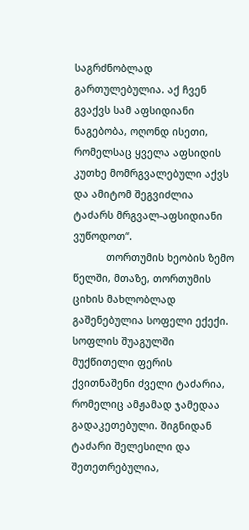საგრძნობლად გართულებულია. აქ ჩვენ გვაქვს სამ აფსიდიანი ნაგებობა, ოღონდ ისეთი, რომელსაც ყველა აფსიდის კუთხე მომრგვალებული აქვს და ამიტომ შეგვიძლია ტაძარს მრგვალ-აფსიდიანი ვუწოდოთ“.
           თორთუმის ხეობის ზემო წელში, მთაზე, თორთუმის ციხის მახლობლად გაშენებულია სოფელი ექექი. სოფლის შუაგულში მუქწითელი ფერის ქვითნაშენი ძველი ტაძარია, რომელიც ამჟამად ჯამედაა გადაკეთებული. შიგნიდან ტაძარი შელესილი და შეთეთრებულია,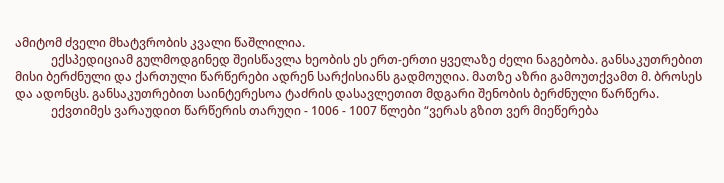ამიტომ ძველი მხატვრობის კვალი წაშლილია.
            ექსპედიციამ გულმოდგინედ შეისწავლა ხეობის ეს ერთ-ერთი ყველაზე ძელი ნაგებობა. განსაკუთრებით მისი ბერძნული და ქართული წარწერები ადრენ სარქისიანს გადმოუღია. მათზე აზრი გამოუთქვამთ მ. ბროსეს და ადონცს. განსაკუთრებით საინტერესოა ტაძრის დასავლეთით მდგარი შენობის ბერძნული წარწერა.
            ექვთიმეს ვარაუდით წარწერის თარუღი - 1006 - 1007 წლები “ვერას გზით ვერ მიეწერება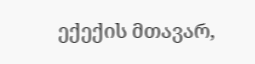ექექის მთავარ,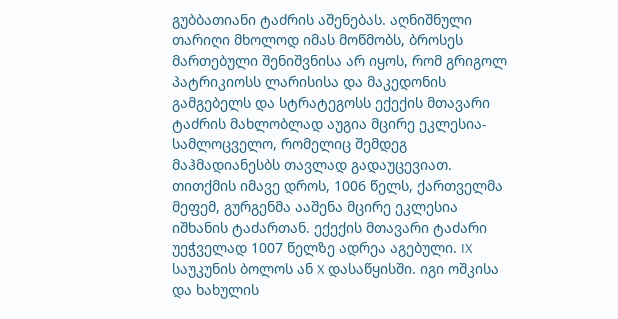გუბბათიანი ტაძრის აშენებას. აღნიშნული თარიღი მხოლოდ იმას მოწმობს, ბროსეს მართებული შენიშვნისა არ იყოს, რომ გრიგოლ პატრიკიოსს ლარისისა და მაკედონის გამგებელს და სტრატეგოსს ექექის მთავარი ტაძრის მახლობლად აუგია მცირე ეკლესია-სამლოცველო, რომელიც შემდეგ მაჰმადიანესბს თავლად გადაუცევიათ. თითქმის იმავე დროს, 1006 წელს, ქართველმა მეფემ, გურგენმა ააშენა მცირე ეკლესია იშხანის ტაძართან. ექექის მთავარი ტაძარი უეჭველად 1007 წელზე ადრეა აგებული. IX საუკუნის ბოლოს ან X დასაწყისში. იგი ოშკისა და ხახულის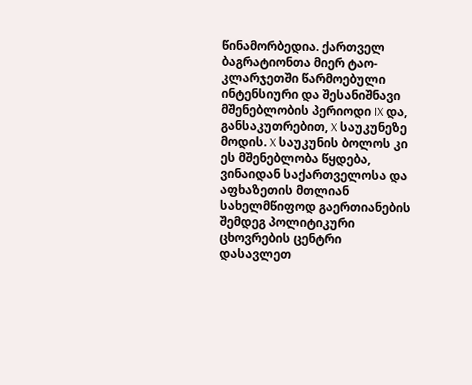წინამორბედია. ქართველ ბაგრატიონთა მიერ ტაო-კლარჯეთში წარმოებული ინტენსიური და შესანიშნავი მშენებლობის პერიოდი IX და, განსაკუთრებით, X საუკუნეზე მოდის. X საუკუნის ბოლოს კი ეს მშენებლობა წყდება, ვინაიდან საქართველოსა და აფხაზეთის მთლიან სახელმწიფოდ გაერთიანების შემდეგ პოლიტიკური ცხოვრების ცენტრი დასავლეთ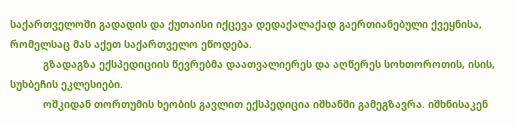საქართველოში გადადის და ქუთაისი იქცევა დედაქალაქად გაერთიანებული ქვეყნისა, რომელსაც მას აქეთ საქართველო ეწოდება.
           გზადაგზა ექსპედიციის წევრებმა დაათვალიერეს და აღწერეს სოხთოროთის, ისის, სუხბეჩის ეკლესიები.
           ოშკიდან თორთუმის ხეობის გავლით ექსპედიცია იშხანში გამეგზავრა. იშხნისაკენ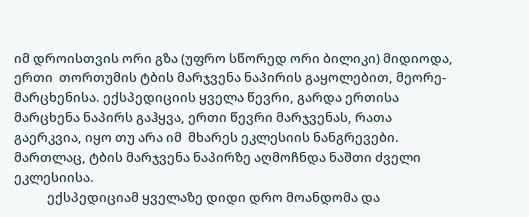იმ დროისთვის ორი გზა (უფრო სწორედ ორი ბილიკი) მიდიოდა, ერთი  თორთუმის ტბის მარჯვენა ნაპირის გაყოლებით, მეორე-მარცხენისა. ექსპედიციის ყველა წევრი, გარდა ერთისა მარცხენა ნაპირს გაჰყვა, ერთი წევრი მარჯვენას, რათა გაერკვია, იყო თუ არა იმ  მხარეს ეკლესიის ნანგრევები. მართლაც, ტბის მარჯვენა ნაპირზე აღმოჩნდა ნაშთი ძველი ეკლესიისა.
           ექსპედიციამ ყველაზე დიდი დრო მოანდომა და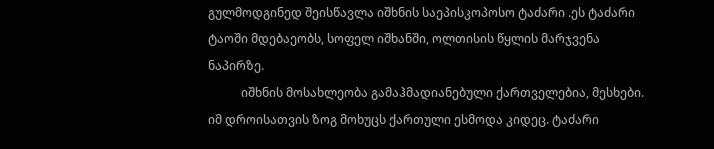გულმოდგინედ შეისწავლა იშხნის საეპისკოპოსო ტაძარი .ეს ტაძარი ტაოში მდებაეობს, სოფელ იშხანში, ოლთისის წყლის მარჯვენა ნაპირზე.
           იშხნის მოსახლეობა გამაჰმადიანებული ქართველებია, მესხები. იმ დროისათვის ზოგ მოხუცს ქართული ესმოდა კიდეც. ტაძარი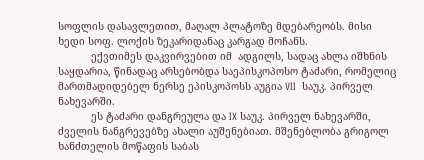სოფლის დასავლეთით, მაღალ პლატოზე მდებარეობს. მისი ხედი სოფ. ლოქის ზეკარიდანაც კარგად მოჩანს.
           ექვთიმეს დაკვირვებით იმ  ადგილს, სადაც ახლა იშხნის საყდარია, წინადაც არსებობდა საეპისკოპოსო ტაძარი, რომელიც მართმადიდებელ ნერსე ეპისკოპოსს აუგია VII  საუკ. პირველ ნახევარში.
           ეს ტაძარი დანგრეულა და IX საუკ. პირველ ნახევარში, ძველის ნანგრევებზე ახალი აუშენებიათ. მშენებლობა გრიგოლ ხანძთელის მოწაფის საბას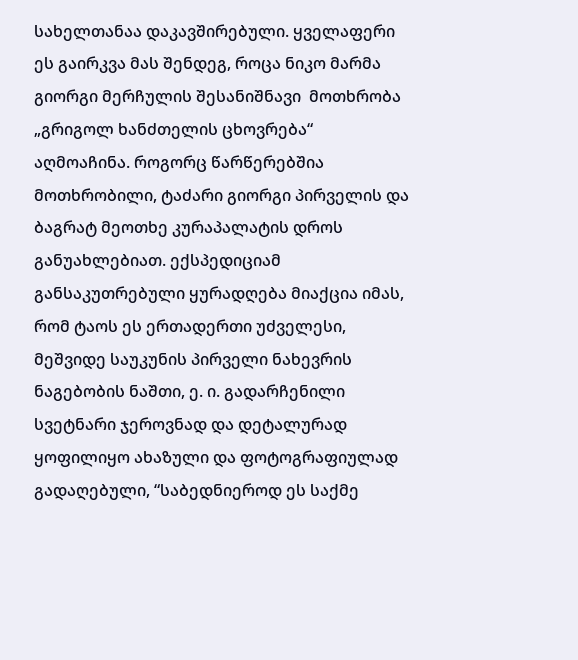სახელთანაა დაკავშირებული. ყველაფერი ეს გაირკვა მას შენდეგ, როცა ნიკო მარმა გიორგი მერჩულის შესანიშნავი  მოთხრობა „გრიგოლ ხანძთელის ცხოვრება“ აღმოაჩინა. როგორც წარწერებშია მოთხრობილი, ტაძარი გიორგი პირველის და ბაგრატ მეოთხე კურაპალატის დროს განუახლებიათ. ექსპედიციამ განსაკუთრებული ყურადღება მიაქცია იმას, რომ ტაოს ეს ერთადერთი უძველესი, მეშვიდე საუკუნის პირველი ნახევრის ნაგებობის ნაშთი, ე. ი. გადარჩენილი სვეტნარი ჯეროვნად და დეტალურად ყოფილიყო ახაზული და ფოტოგრაფიულად გადაღებული, “საბედნიეროდ ეს საქმე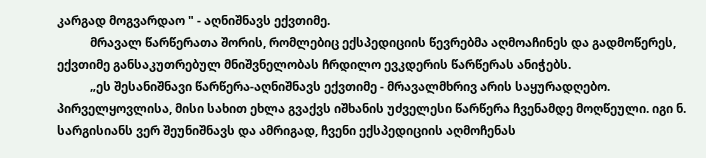კარგად მოგვარდაო " - აღნიშნავს ექვთიმე.
           მრავალ წარწერათა შორის, რომლებიც ექსპედიციის წევრებმა აღმოაჩინეს და გადმოწერეს, ექვთიმე განსაკუთრებულ მნიშვნელობას ჩრდილო ევკდერის წარწერას ანიჭებს.
           „ეს შესანიშნავი წარწერა-აღნიშნავს ექვთიმე - მრავალმხრივ არის საყურადღებო. პირველყოვლისა, მისი სახით ეხლა გვაქვს იშხანის უძველესი წარწერა ჩვენამდე მოღწეული. იგი ნ. სარგისიანს ვერ შეუნიშნავს და ამრიგად, ჩვენი ექსპედიციის აღმოჩენას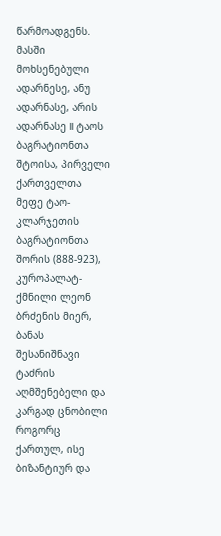წარმოადგენს. მასში მოხსენებული ადარნესე, ანუ ადარნასე, არის ადარნასე II ტაოს ბაგრატიონთა შტოისა, პირველი ქართველთა მეფე ტაო-კლარჯეთის ბაგრატიონთა შორის (888-923), კუროპალატ-ქმნილი ლეონ ბრძენის მიერ, ბანას შესანიშნავი ტაძრის აღმშენებელი და კარგად ცნობილი როგორც ქართულ, ისე ბიზანტიურ და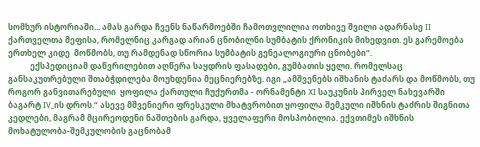სომხურ ისტორიაში... ამას გარდა ჩვენს ნაწარმოებში ჩამოთვლილია ოთხივე შვილი ადარნასე II ქართველთა მეფისა, რომელნიც კარგად არიან ცნობილნი სუმბატის ქრონიკის მიხედვით. ეს გარემოება ერთხელ კიდე  მოწმობს, თუ რამდენად სწორია სუმბატის გენეალოგიური ცნობები“.
           ექსპედიციამ დაწვრილებით აღწერა საყდრის ფასადები, გუმბათის ყელი. რომელსაც განსაკუთრებული შთაბჭდილება მოუხდენია მეცნიერებზე. იგი „ამშვენებს იშხანის ტაძარს და მოწმობს, თუ როგორ განვითარებული  ყოფილა ქართული ჩუქურთმა - ორნამენტი XI საუკუნის პირველ ნახევარში ბაგარტ IV_ის დროს.“ ასევე მშვენიერი ფრესკული მხატვრობით ყოფილა შემკული იშხნის ტაძრის შიგნითა კედლები, მაგრამ მცირეოდენი ნაშთების გარდა, ყველაფერი მოსპობილია. ექვთიმეს იშხნის მოხატულობა-შემკულობის გაცნობამ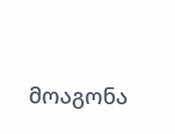მოაგონა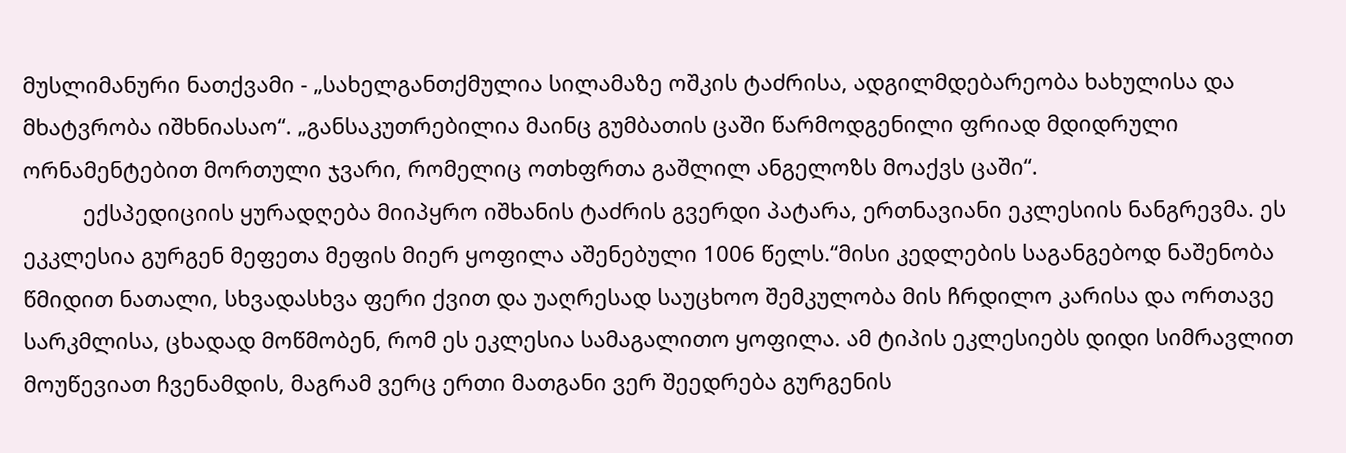მუსლიმანური ნათქვამი - „სახელგანთქმულია სილამაზე ოშკის ტაძრისა, ადგილმდებარეობა ხახულისა და მხატვრობა იშხნიასაო“. „განსაკუთრებილია მაინც გუმბათის ცაში წარმოდგენილი ფრიად მდიდრული ორნამენტებით მორთული ჯვარი, რომელიც ოთხფრთა გაშლილ ანგელოზს მოაქვს ცაში“.
          ექსპედიციის ყურადღება მიიპყრო იშხანის ტაძრის გვერდი პატარა, ერთნავიანი ეკლესიის ნანგრევმა. ეს ეკკლესია გურგენ მეფეთა მეფის მიერ ყოფილა აშენებული 1006 წელს.“მისი კედლების საგანგებოდ ნაშენობა წმიდით ნათალი, სხვადასხვა ფერი ქვით და უაღრესად საუცხოო შემკულობა მის ჩრდილო კარისა და ორთავე სარკმლისა, ცხადად მოწმობენ, რომ ეს ეკლესია სამაგალითო ყოფილა. ამ ტიპის ეკლესიებს დიდი სიმრავლით მოუწევიათ ჩვენამდის, მაგრამ ვერც ერთი მათგანი ვერ შეედრება გურგენის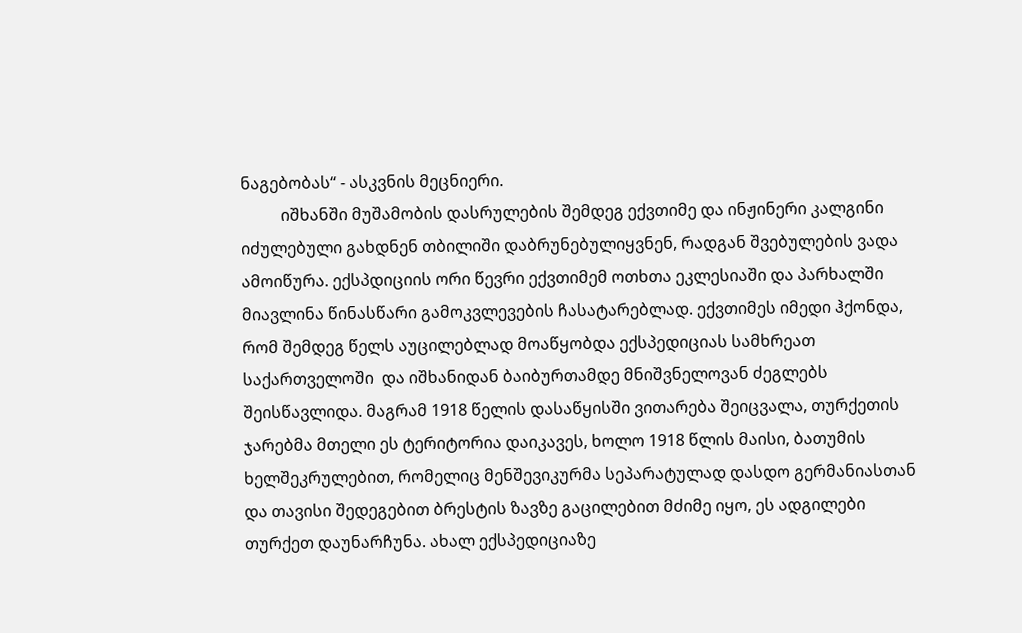ნაგებობას“ - ასკვნის მეცნიერი.
          იშხანში მუშამობის დასრულების შემდეგ ექვთიმე და ინჟინერი კალგინი იძულებული გახდნენ თბილიში დაბრუნებულიყვნენ, რადგან შვებულების ვადა ამოიწურა. ექსპდიციის ორი წევრი ექვთიმემ ოთხთა ეკლესიაში და პარხალში მიავლინა წინასწარი გამოკვლევების ჩასატარებლად. ექვთიმეს იმედი ჰქონდა, რომ შემდეგ წელს აუცილებლად მოაწყობდა ექსპედიციას სამხრეათ საქართველოში  და იშხანიდან ბაიბურთამდე მნიშვნელოვან ძეგლებს შეისწავლიდა. მაგრამ 1918 წელის დასაწყისში ვითარება შეიცვალა, თურქეთის ჯარებმა მთელი ეს ტერიტორია დაიკავეს, ხოლო 1918 წლის მაისი, ბათუმის ხელშეკრულებით, რომელიც მენშევიკურმა სეპარატულად დასდო გერმანიასთან და თავისი შედეგებით ბრესტის ზავზე გაცილებით მძიმე იყო, ეს ადგილები თურქეთ დაუნარჩუნა. ახალ ექსპედიციაზე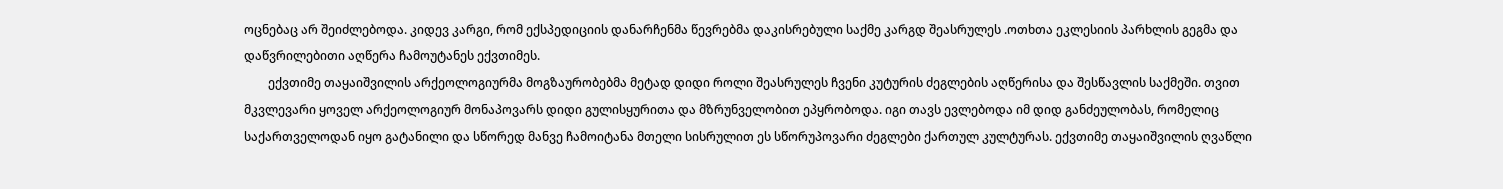ოცნებაც არ შეიძლებოდა. კიდევ კარგი, რომ ექსპედიციის დანარჩენმა წევრებმა დაკისრებული საქმე კარგდ შეასრულეს .ოთხთა ეკლესიის პარხლის გეგმა და დაწვრილებითი აღწერა ჩამოუტანეს ექვთიმეს.
        ექვთიმე თაყაიშვილის არქეოლოგიურმა მოგზაურობებმა მეტად დიდი როლი შეასრულეს ჩვენი კუტურის ძეგლების აღწერისა და შესწავლის საქმეში. თვით მკვლევარი ყოველ არქეოლოგიურ მონაპოვარს დიდი გულისყურითა და მზრუნველობით ეპყრობოდა. იგი თავს ევლებოდა იმ დიდ განძეულობას, რომელიც საქართველოდან იყო გატანილი და სწორედ მანვე ჩამოიტანა მთელი სისრულით ეს სწორუპოვარი ძეგლები ქართულ კულტურას. ექვთიმე თაყაიშვილის ღვაწლი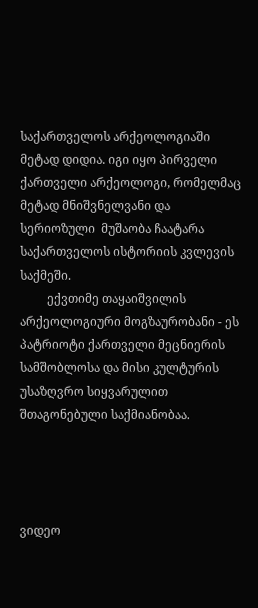საქართველოს არქეოლოგიაში მეტად დიდია. იგი იყო პირველი ქართველი არქეოლოგი, რომელმაც მეტად მნიშვნელვანი და სერიოზული  მუშაობა ჩაატარა საქართველოს ისტორიის კვლევის საქმეში.
         ექვთიმე თაყაიშვილის არქეოლოგიური მოგზაურობანი - ეს პატრიოტი ქართველი მეცნიერის სამშობლოსა და მისი კულტურის უსაზღვრო სიყვარულით შთაგონებული საქმიანობაა.




ვიდეო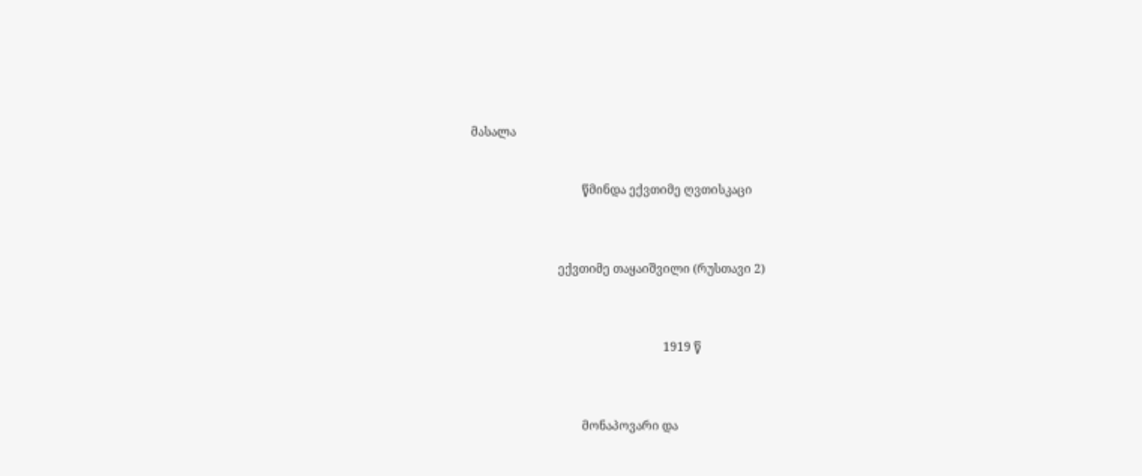მასალა


                                     წმინდა ექვთიმე ღვთისკაცი



                             ექვთიმე თაყაიშვილი (რუსთავი 2)



                                                                1919 წ



                                     მონაპოვარი და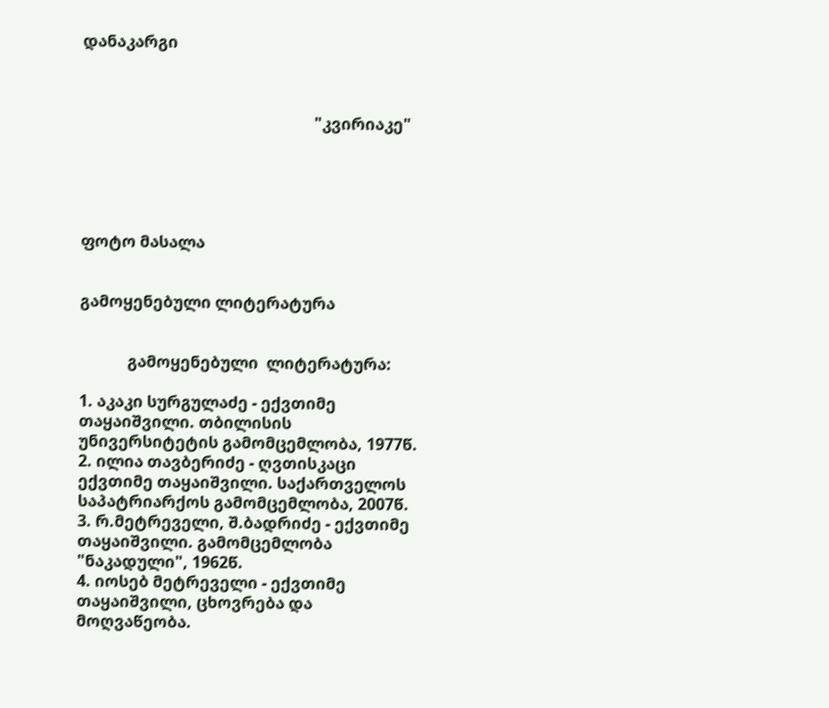დანაკარგი



                                                          "კვირიაკე"





ფოტო მასალა


გამოყენებული ლიტერატურა


            გამოყენებული  ლიტერატურა:

1. აკაკი სურგულაძე - ექვთიმე თაყაიშვილი. თბილისის უნივერსიტეტის გამომცემლობა, 1977წ.
2. ილია თავბერიძე - ღვთისკაცი ექვთიმე თაყაიშვილი. საქართველოს საპატრიარქოს გამომცემლობა, 2007წ.
3. რ.მეტრეველი, შ.ბადრიძე - ექვთიმე თაყაიშვილი. გამომცემლობა "ნაკადული", 1962წ.
4. იოსებ მეტრეველი - ექვთიმე თაყაიშვილი, ცხოვრება და მოღვაწეობა.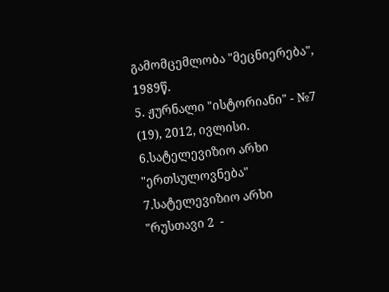გამომცემლობა "მეცნიერება", 1989წ.
5. ჟურნალი "ისტორიანი" - №7 (19), 2012, ივლისი.
6.სატელევიზიო არხი "ერთსულოვნება"
7.სატელევიზიო არხი "რუსთავი 2  -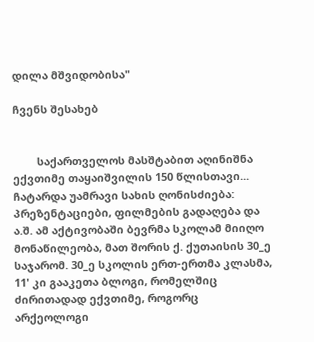დილა მშვიდობისა"

ჩვენს შესახებ


        საქართველოს მასშტაბით აღინიშნა ექვთიმე თაყაიშვილის 150 წლისთავი... ჩატარდა უამრავი სახის ღონისძიება: პრეზენტაციები, ფილმების გადაღება და ა.შ. ამ აქტივობაში ბევრმა სკოლამ მიიღო მონაწილეობა, მათ შორის ქ. ქუთაისის 30_ე საჯარომ. 30_ე სკოლის ერთ-ერთმა კლასმა, 11' კი გააკეთა ბლოგი, რომელშიც ძირითადად ექვთიმე, როგორც არქეოლოგი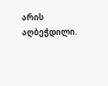არის აღბეჭდილი.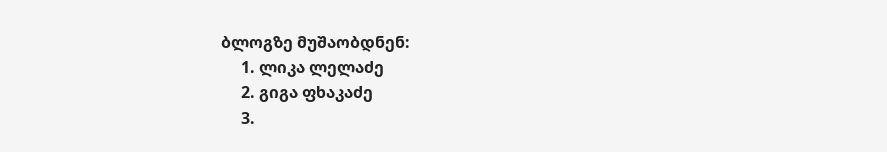ბლოგზე მუშაობდნენ:
     1. ლიკა ლელაძე
     2. გიგა ფხაკაძე
     3.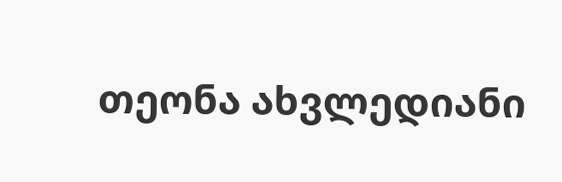თეონა ახვლედიანი